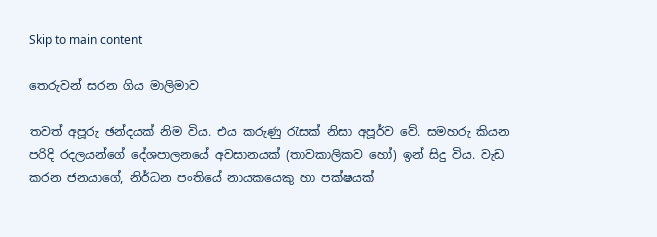Skip to main content

තෙරුවන් සරන ගිය මාලිමාව

තවත් අපූරු ඡන්දයක් නිම විය. එය කරුණු රැසක් නිසා අපූර්ව වේ. සමහරු කියන පරිදි රදලයන්ගේ දේශපාලනයේ අවසානයක් (තාවකාලිකව හෝ) ඉන් සිදු විය. වැඩ කරන ජනයාගේ, නිර්ධන පංතියේ නායකයෙකු හා පක්ෂයක්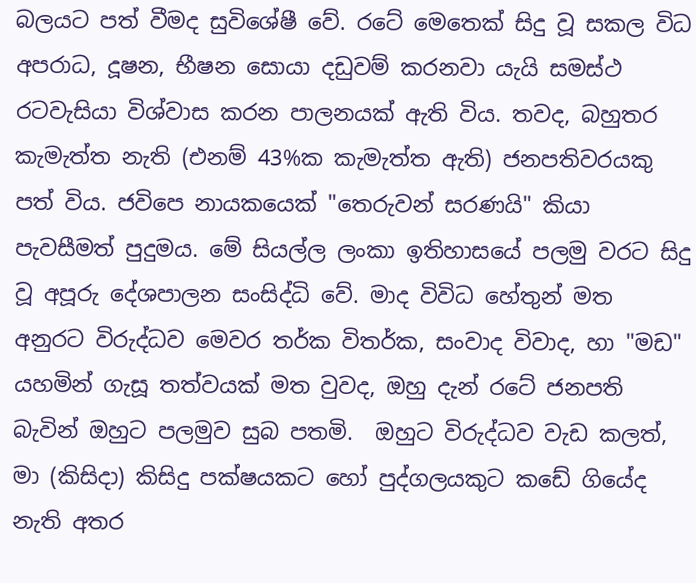බලයට පත් වීමද සුවිශේෂී වේ. රටේ මෙතෙක් සිදු වූ සකල විධ අපරාධ, දූෂන, භීෂන සොයා දඩුවම් කරනවා යැයි සමස්ථ රටවැසියා විශ්වාස කරන පාලනයක් ඇති විය. තවද, බහුතර කැමැත්ත නැති (එනම් 43%ක කැමැත්ත ඇති) ජනපතිවරයකු පත් විය. ජවිපෙ නායකයෙක් "තෙරුවන් සරණයි" කියා පැවසීමත් පුදුමය. මේ සියල්ල ලංකා ඉතිහාසයේ පලමු වරට සිදු වූ අපූරු දේශපාලන සංසිද්ධි වේ. මාද විවිධ හේතුන් මත අනුරට විරුද්ධව මෙවර තර්ක විතර්ක, සංවාද විවාද, හා "මඩ" යහමින් ගැසූ තත්වයක් මත වුවද, ඔහු දැන් රටේ ජනපති බැවින් ඔහුට පලමුව සුබ පතමි.  ඔහුට විරුද්ධව වැඩ කලත්, මා (කිසිදා) කිසිදු පක්ෂයකට හෝ පුද්ගලයකුට කඩේ ගියේද නැති අතර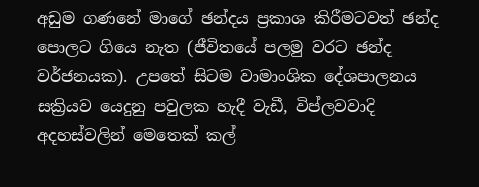අඩුම ගණනේ මාගේ ඡන්දය ප්‍රකාශ කිරීමටවත් ඡන්ද පොලට ගියෙ නැත (ජීවිතයේ පලමු වරට ඡන්ද වර්ජනයක). උපතේ සිටම වාමාංශික දේශපාලනය සක්‍රියව යෙදුනු පවුලක හැදී වැඩී, විප්ලවවාදි අදහස්වලින් මෙතෙක් කල්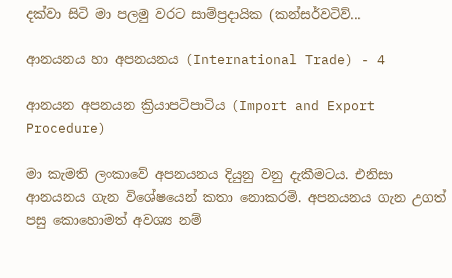දක්වා සිටි මා පලමු වරට සාම්ප්‍රදායික (කන්සර්වටිව්...

ආනයනය හා අපනයනය (International Trade) - 4

ආනයන අපනයන ක්‍රියාපටිපාටිය (Import and Export Procedure)

මා කැමති ලංකාවේ අපනයනය දියුනු වනු දැකීමටය. එනිසා ආනයනය ගැන විශේෂයෙන් කතා නොකරමි. අපනයනය ගැන උගත් පසු කොහොමත් අවශ්‍ය නම්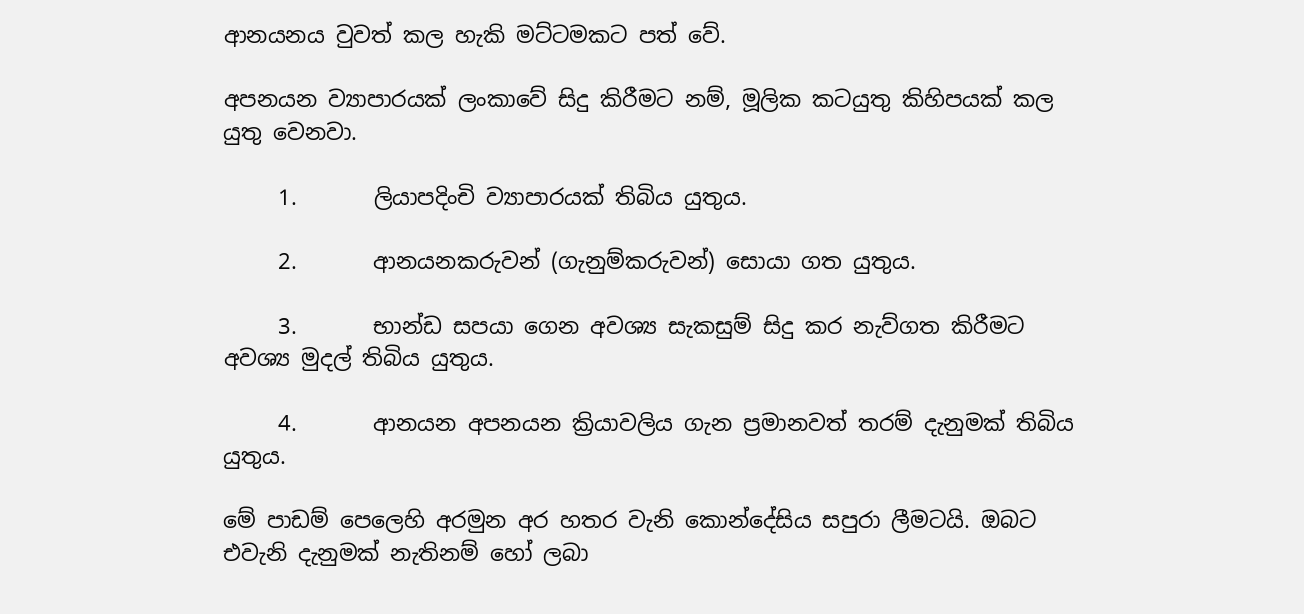ආනයනය වුවත් කල හැකි මට්ටමකට පත් වේ.

අපනයන ව්‍යාපාරයක් ලංකාවේ සිදු කිරීමට නම්, මූලික කටයුතු කිහිපයක් කල යුතු වෙනවා.

     1.       ලියාපදිංචි ව්‍යාපාරයක් තිබිය යුතුය.

     2.       ආනයනකරුවන් (ගැනුම්කරුවන්) සොයා ගත යුතුය.

     3.       භාන්ඩ සපයා ගෙන අවශ්‍ය සැකසුම් සිදු කර නැව්ගත කිරීමට අවශ්‍ය මුදල් තිබිය යුතුය.

     4.       ආනයන අපනයන ක්‍රියාවලිය ගැන ප්‍රමානවත් තරම් දැනුමක් තිබිය යුතුය.

මේ පාඩම් පෙලෙහි අරමුන අර හතර වැනි කොන්දේසිය සපුරා ලීමටයි. ඔබට එවැනි දැනුමක් නැතිනම් හෝ ලබා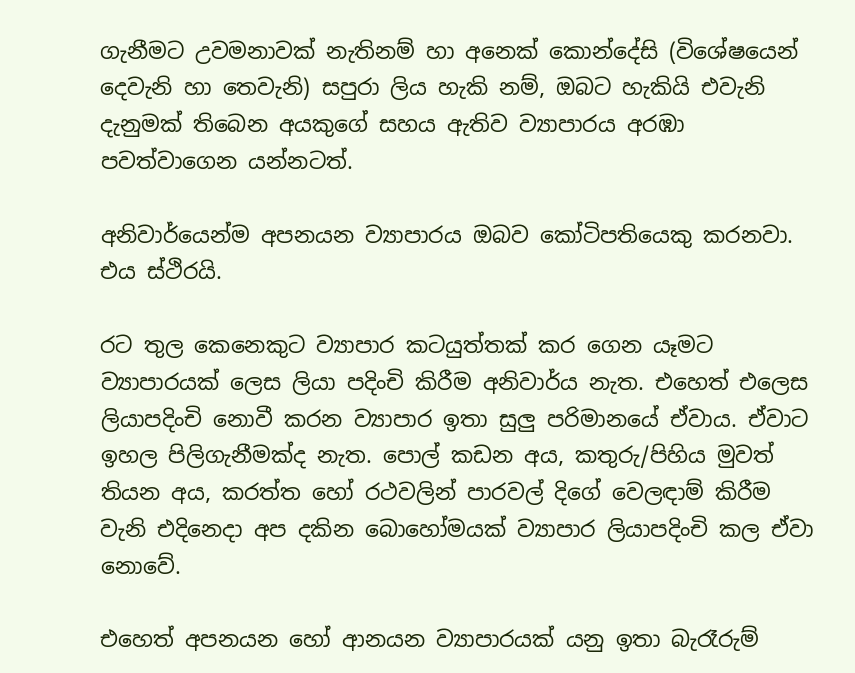ගැනීමට උවමනාවක් නැතිනම් හා අනෙක් කොන්දේසි (විශේෂයෙන් දෙවැනි හා තෙවැනි) සපුරා ලිය හැකි නම්, ඔබට හැකියි එවැනි දැනුමක් තිබෙන අයකුගේ සහය ඇතිව ව්‍යාපාරය අරඹා පවත්වාගෙන යන්නටත්.

අනිවාර්යෙන්ම අපනයන ව්‍යාපාරය ඔබව කෝටිපතියෙකු කරනවා. එය ස්ථිරයි.

රට තුල කෙනෙකුට ව්‍යාපාර කටයුත්තක් කර ගෙන යෑමට ව්‍යාපාරයක් ලෙස ලියා පදිංචි කිරීම අනිවාර්ය නැත. එහෙත් එලෙස ලියාපදිංචි නොවී කරන ව්‍යාපාර ඉතා සුලු පරිමානයේ ඒවාය. ඒවාට ඉහල පිලිගැනීමක්ද නැත. පොල් කඩන අය, කතුරු/පිහිය මුවත් තියන අය, කරත්ත හෝ රථවලින් පාරවල් දිගේ වෙලඳාම් කිරීම වැනි එදිනෙදා අප දකින බොහෝමයක් ව්‍යාපාර ලියාපදිංචි කල ඒවා නොවේ.

එහෙත් අපනයන හෝ ආනයන ව්‍යාපාරයක් යනු ඉතා බැරෑරුම්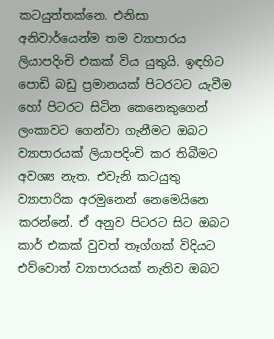කටයුත්තක්නෙ. එනිසා අනිවාර්යෙන්ම තම ව්‍යාපාරය ලියාපදිංචි එකක් විය යුතුයි. ඉඳහිට පොඩි බඩු ප්‍රමානයක් පිටරටට යැවීම හෝ පිටරට සිටින කෙනෙකුගෙන් ලංකාවට ගෙන්වා ගැනීමට ඔබට ව්‍යාපාරයක් ලියාපදිංචි කර තිබීමට අවශ්‍ය නැත. එවැනි කටයුතු ව්‍යාපාරික අරමුනෙන් නෙමෙයිනෙ කරන්නේ. ඒ අනුව පිටරට සිට ඔබට කාර් එකක් වුවත් තෑග්ගක් විදියට එව්වොත් ව්‍යාපාරයක් නැතිව ඔබට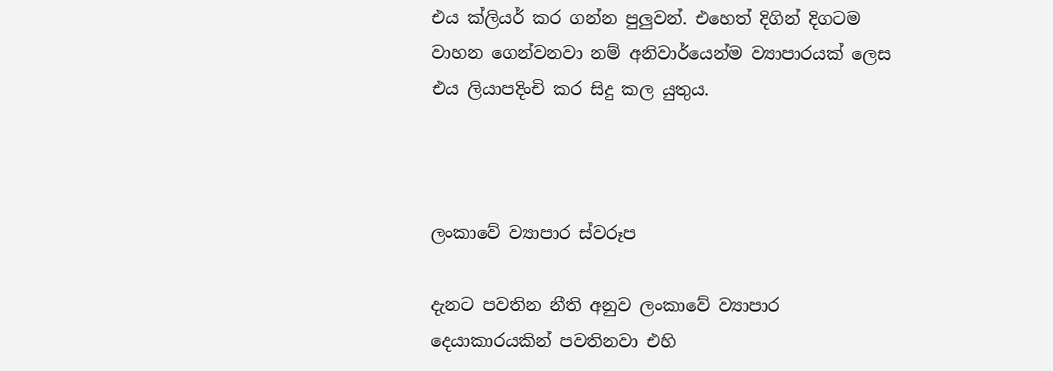එය ක්ලියර් කර ගන්න පුලුවන්. එහෙත් දිගින් දිගටම වාහන ගෙන්වනවා නම් අනිවාර්යෙන්ම ව්‍යාපාරයක් ලෙස එය ලියාපදිංචි කර සිදු කල යුතුය.



ලංකාවේ ව්‍යාපාර ස්වරූප

දැනට පවතින නීති අනුව ලංකාවේ ව්‍යාපාර දෙයාකාරයකින් පවතිනවා එහි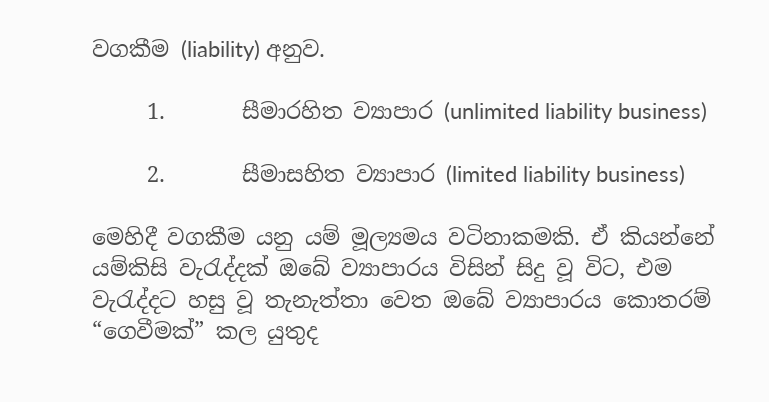වගකීම (liability) අනුව.

     1.       සීමාරහිත ව්‍යාපාර (unlimited liability business)

     2.       සීමාසහිත ව්‍යාපාර (limited liability business)

මෙහිදී වගකීම යනු යම් මූල්‍යමය වටිනාකමකි. ඒ කියන්නේ යම්කිසි වැරැද්දක් ඔබේ ව්‍යාපාරය විසින් සිදු වූ විට, එම වැරැද්දට හසු වූ තැනැත්තා වෙත ඔබේ ව්‍යාපාරය කොතරම් “ගෙවීමක්” කල යුතුද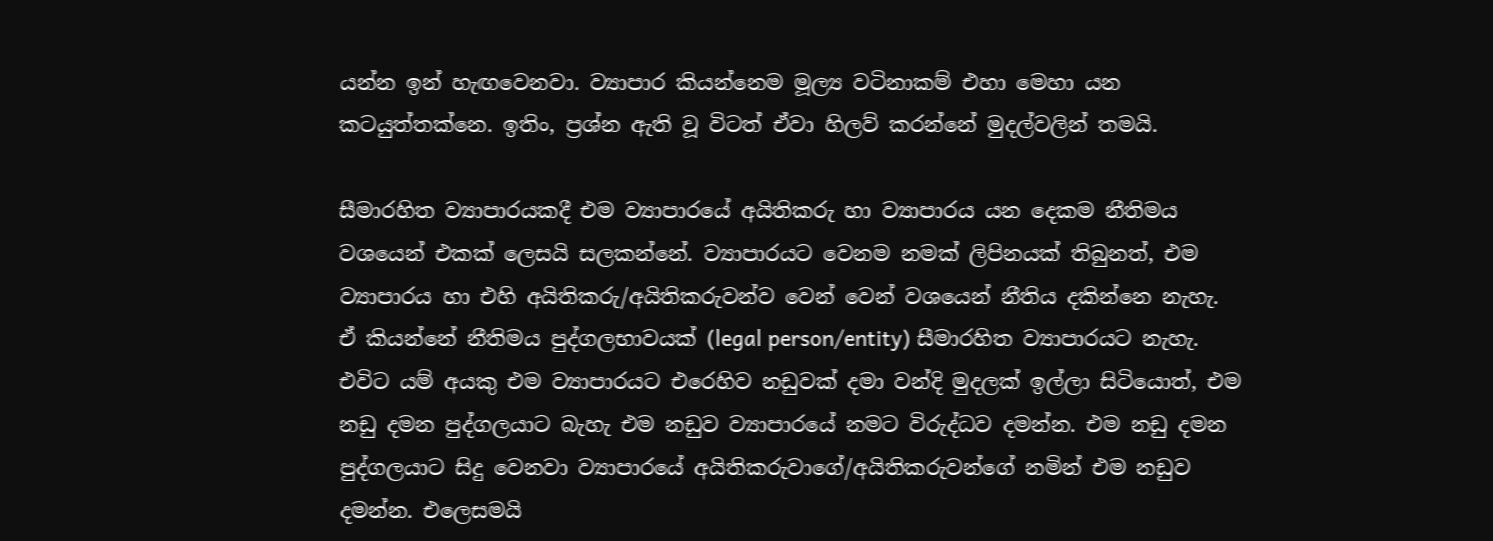යන්න ඉන් හැඟවෙනවා. ව්‍යාපාර කියන්නෙම මූල්‍ය වටිනාකම් එහා මෙහා යන කටයුත්තක්නෙ. ඉතිං, ප්‍රශ්න ඇති වූ විටත් ඒවා හිලව් කරන්නේ මුදල්වලින් තමයි.

සීමාරහිත ව්‍යාපාරයකදී එම ව්‍යාපාරයේ අයිතිකරු හා ව්‍යාපාරය යන දෙකම නීතිමය වශයෙන් එකක් ලෙසයි සලකන්නේ. ව්‍යාපාරයට වෙනම නමක් ලිපිනයක් තිබුනත්, එම ව්‍යාපාරය හා එහි අයිතිකරු/අයිතිකරුවන්ව වෙන් වෙන් වශයෙන් නීතිය දකින්නෙ නැහැ. ඒ කියන්නේ නීතිමය පුද්ගලභාවයක් (legal person/entity) සීමාරහිත ව්‍යාපාරයට නැහැ. එවිට යම් අයකු එම ව්‍යාපාරයට එරෙහිව නඩුවක් දමා වන්දි මුදලක් ඉල්ලා සිටියොත්, එම නඩු දමන පුද්ගලයාට බැහැ එම නඩුව ව්‍යාපාරයේ නමට විරුද්ධව දමන්න. එම නඩු දමන පුද්ගලයාට සිදු වෙනවා ව්‍යාපාරයේ අයිතිකරුවාගේ/අයිතිකරුවන්ගේ නමින් එම නඩුව දමන්න. එලෙසමයි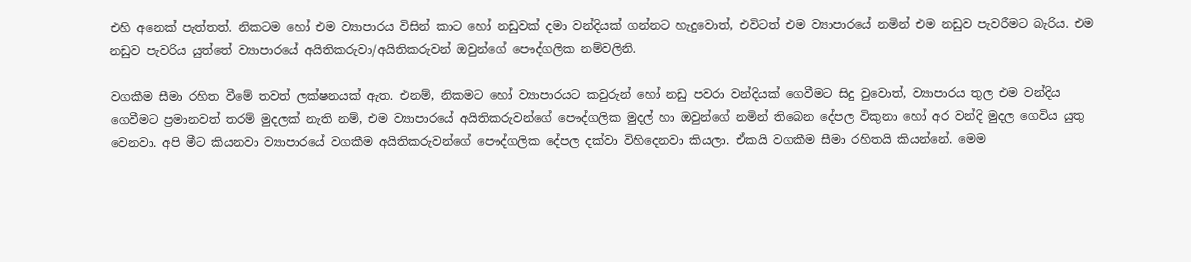එහි අනෙක් පැත්තත්. නිකටම හෝ එම ව්‍යාපාරය විසින් කාට හෝ නඩුවක් දමා වන්දියක් ගන්නට හැදුවොත්, එවිටත් එම ව්‍යාපාරයේ නමින් එම නඩුව පැවරීමට බැරිය. එම නඩුව පැවරිය යුත්තේ ව්‍යාපාරයේ අයිතිකරුවා/අයිතිකරුවන් ඔවුන්ගේ පෞද්ගලික නම්වලිනි.

වගකීම සීමා රහිත වීමේ තවත් ලක්ෂනයක් ඇත. එනම්, නිකමට හෝ ව්‍යාපාරයට කවුරුන් හෝ නඩු පවරා වන්දියක් ගෙවීමට සිදු වුවොත්, ව්‍යාපාරය තුල එම වන්දිය ගෙවීමට ප්‍රමානවත් තරම් මුදලක් නැති නම්, එම ව්‍යාපාරයේ අයිතිකරුවන්ගේ පෞද්ගලික මුදල් හා ඔවුන්ගේ නමින් තිබෙන දේපල විකුනා හෝ අර වන්දි මුදල ගෙවිය යුතු වෙනවා. අපි මීට කියනවා ව්‍යාපාරයේ වගකීම අයිතිකරුවන්ගේ පෞද්ගලික දේපල දක්වා විහිදෙනවා කියලා. ඒකයි වගකීම සීමා රහිතයි කියන්නේ. මෙම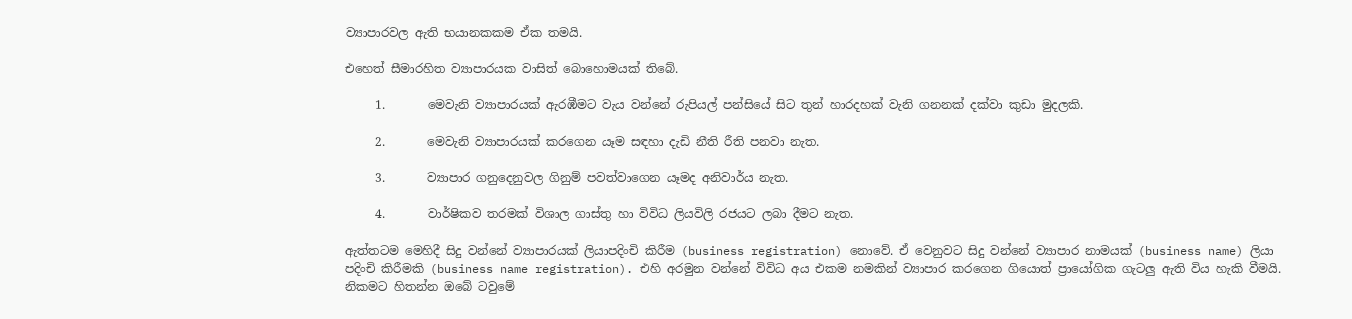ව්‍යාපාරවල ඇති භයානකකම ඒක තමයි.

එ‍හෙත් සීමාරහිත ව්‍යාපාරයක වාසිත් බොහොමයක් තිබේ.

     1.       මෙවැනි ව්‍යාපාරයක් ඇරඹීමට වැය වන්නේ රුපියල් පන්සියේ සිට තුන් හාරදහක් වැනි ගනනක් දක්වා කුඩා මුදලකි.

     2.       මෙවැනි ව්‍යාපාරයක් කරගෙන යෑම සඳහා දැඩි නීති රීති පනවා නැත.

     3.       ව්‍යාපාර ගනුදෙනුවල ගිනුම් පවත්වාගෙන යෑමද අනිවාර්ය නැත.

     4.       වාර්ෂිකව තරමක් විශාල ගාස්තු හා විවිධ ලියවිලි රජයට ලබා දීමට නැත.

ඇත්තටම මෙහිදී සිදු වන්නේ ව්‍යාපාරයක් ලියාපදිංචි කිරීම (business registration) නොවේ. ඒ වෙනුවට සිදු වන්නේ ව්‍යාපාර නාමයක් (business name) ලියා පදිංචි කිරීමකි (business name registration). එහි අරමුන වන්නේ විවිධ අය එකම නමකින් ව්‍යාපාර කරගෙන ගියොත් ප්‍රායෝගික ගැටලු ඇති විය හැකි වීමයි. නිකමට හිතන්න ඔබේ ටවුමේ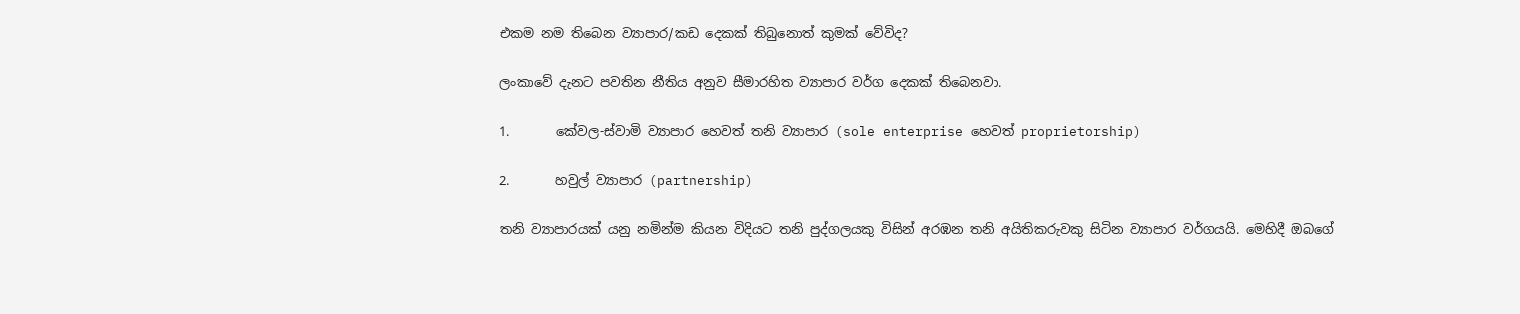එකම නම තිබෙන ව්‍යාපාර/කඩ දෙකක් තිබුනොත් කුමක් වේවිද?

ලංකාවේ දැනට පවතින නීතිය අනුව සීමාරහිත ව්‍යාපාර වර්ග දෙකක් තිබෙනවා.

1.       කේවල-ස්වාමි ව්‍යාපාර හෙවත් තනි ව්‍යාපාර (sole enterprise හෙවත් proprietorship)

2.       හවුල් ව්‍යාපාර (partnership)

තනි ව්‍යාපාරයක් යනු නමින්ම කියන විදියට තනි පුද්ගලයකු විසින් අරඹන තනි අයිතිකරුවකු සිටින ව්‍යාපාර වර්ගයයි. මෙහිදී ඔබගේ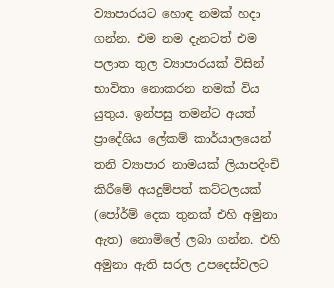ව්‍යාපාරයට හොඳ නමක් හදා ගන්න. එම නම දැනටත් එම පලාත තුල ව්‍යාපාරයක් විසින් භාවිතා නොකරන නමක් විය යුතුය. ඉන්පසු තමන්ට අයත් ප්‍රාදේශිය ලේකම් කාර්යාලයෙන් තනි ව්‍යාපාර නාමයක් ලියාපදිංචි කිරීමේ අයදුම්පත් කට්ටලයක් (පෝර්ම් දෙක තුනක් එහි අමුනා ඇත) නොමිලේ ලබා ගන්න. එහි අමුනා ඇති සරල උපදෙස්වලට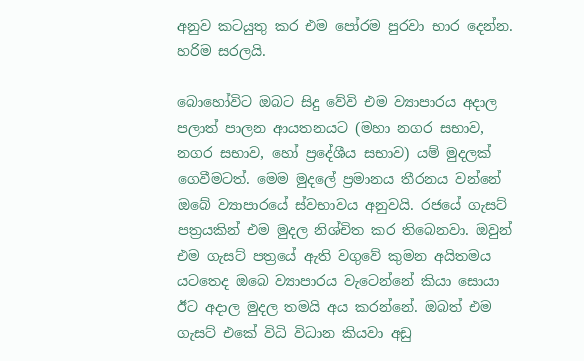අනුව කටයුතු කර එම පෝරම පුරවා භාර දෙන්න. හරිම සරලයි.

බොහෝවිට ඔබට සිදු වේවි එම ව්‍යාපාරය අදාල පලාත් පාලන ආයතනයට (මහා නගර සභාව, නගර සභාව, හෝ ප්‍රදේශීය සභාව) යම් මුදලක් ගෙවීමටත්. මෙම මුදලේ ප්‍රමානය තීරනය වන්නේ ඔබේ ව්‍යාපාරයේ ස්වභාවය අනුවයි. රජයේ ගැසට් පත්‍රයකින් එම මුදල නිශ්චිත කර තිබෙනවා. ඔවුන් එම ගැසට් පත්‍රයේ ඇති වගුවේ කුමන අයිතමය යටතෙද ඔබෙ ව්‍යාපාරය වැටෙන්නේ කියා සොයා ඊට අදාල මුදල තමයි අය කරන්නේ. ඔබත් එම ගැසට් එකේ විධි විධාන කියවා අඩු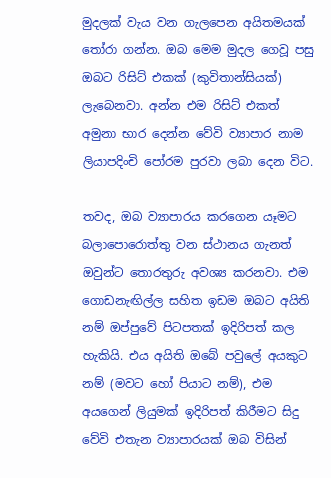මුදලක් වැය වන ගැලපෙන අයිතමයක් තෝරා ගන්න. ඔබ මෙම මුදල ගෙවූ පසු ඔබට රිසිට් එකක් (කුවිතාන්සියක්) ලැබෙනවා. අන්න එම රිසිට් එකත් අමුනා භාර දෙන්න වේවි ව්‍යාපාර නාම ලියාපදිංචි පෝරම පුරවා ලබා දෙන විට.

තවද, ඔබ ව්‍යාපාරය කරගෙන යෑමට බලාපොරොත්තු වන ස්ථානය ගැනත් ඔවුන්ට තොරතුරු අවශ්‍ය කරනවා. එම ගොඩනැඟිල්ල සහිත ඉඩම ඔබට අයිති නම් ඔප්පුවේ පිටපතක් ඉදිරිපත් කල හැකියි. එය අයිති ඔබේ පවුලේ අයකුට නම් (මවට හෝ පියාට නම්), එම අයගෙන් ලියුමක් ඉදිරිපත් කිරීමට සිදු වේවි එතැන ව්‍යාපාරයක් ඔබ විසින්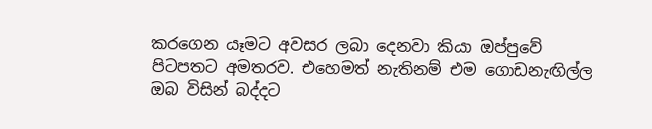කරගෙන යෑමට අවසර ලබා දෙනවා කියා ඔප්පුවේ පිටපතට අමතරව. එහෙමත් නැතිනම් එම ගොඩනැඟිල්ල ඔබ විසින් බද්දට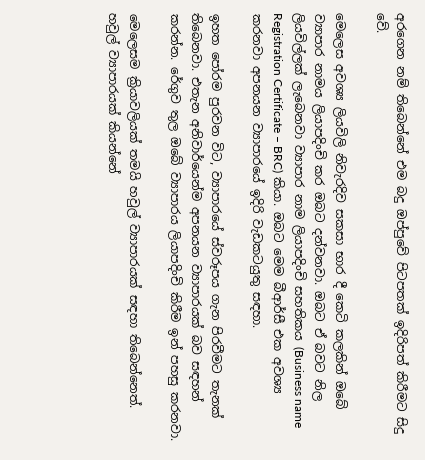අරගෙන නම් තිබෙන්නේ එම බදු ඔප්පුවේ පිටපතක් ඉදිරිපත් කිරීමට සිදු වේ.

මෙලෙස අවශ්‍ය ලියවිලි නිවැරදිව සකසා භාර දී කෙටි කලකින් ඔබේ ව්‍යාපාර නාමය ලියාපදිංචි කර ඔබට දන්වනවා. ඔබට ඒ බවට නිල ලියවිල්ලක් ලැබෙනවා ව්‍යාපාර නාම ලියාපදිංචි සහතිකය (Business name Registration Certificate – BRC) කියා. ඔබට මෙම බීආර්සී එක අවශ්‍ය කරනවා අපනයන ව්‍යාපාරයේ ඉදිරි වැඩකටයුතු සඳහා.

ඉහත පෝරම පුරවන විට, ව්‍යාපාරයේ ස්වරූපය ගැන පිරවීමට තැනක් තිබෙනවා. එතැන අනිවාර්යෙන්ම අපනයන ව්‍යාපාරයක් බව සඳහන් කරන්න. රේගුව තුල ඔබේ ව්‍යාපාරය ලියාපදිංචි කිරීම ඉන් පහසු කරනවා.

මෙලෙසම ක්‍රියාවලියක් තමයි හවුල් ව්‍යාපාරයක් සඳහා තිබෙන්නෙත්. හවුල් ව්‍යාපාරයක් කියන්නේ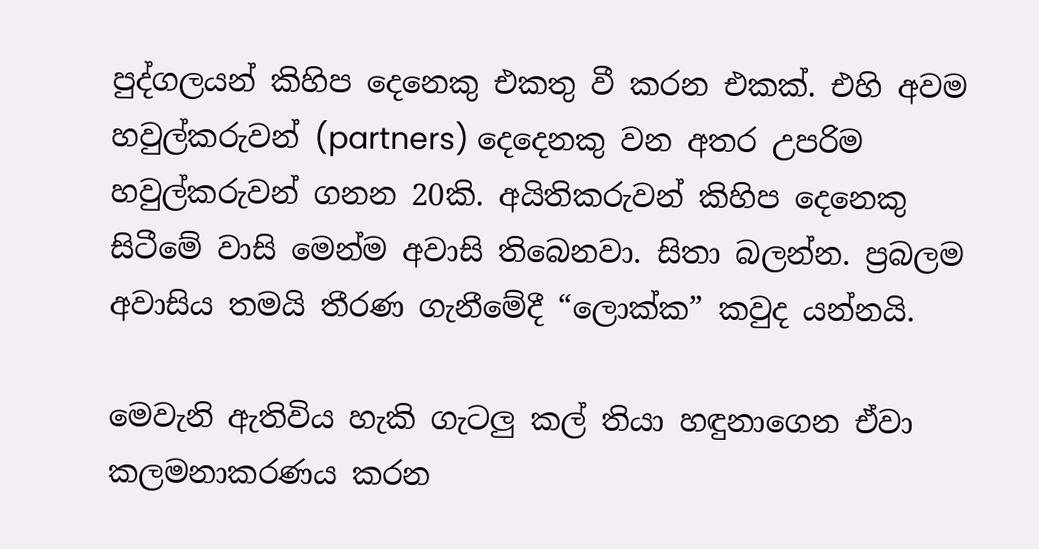පුද්ගලයන් කිහිප දෙනෙකු එකතු වී කරන එකක්. එහි අවම හවුල්කරුවන් (partners) දෙදෙනකු වන අතර උපරිම හවුල්කරුවන් ගනන 20කි. අයිතිකරුවන් කිහිප දෙනෙකු සිටීමේ වාසි මෙන්ම අවාසි තිබෙනවා. සිතා බලන්න. ප්‍රබලම අවාසිය තමයි තීරණ ගැනීමේදී “ලොක්ක” කවුද යන්නයි.

මෙවැනි ඇතිවිය හැකි ගැටලු කල් තියා හඳුනාගෙන ඒවා කලමනාකරණය කරන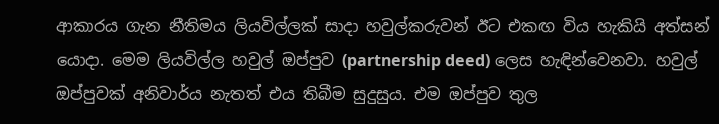ආකාරය ගැන නීතිමය ලියවිල්ලක් සාදා හවුල්කරුවන් ඊට එකඟ විය හැකියි අත්සන් යොදා. මෙම ලියවිල්ල හවුල් ඔප්පුව (partnership deed) ලෙස හැඳින්වෙනවා. හවුල් ඔප්පුවක් අනිවාර්ය නැතත් එය තිබීම සුදුසුය. එම ඔප්පුව තුල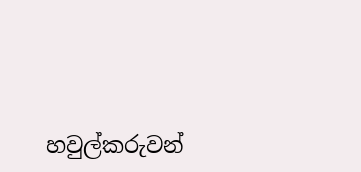හවුල්කරුවන්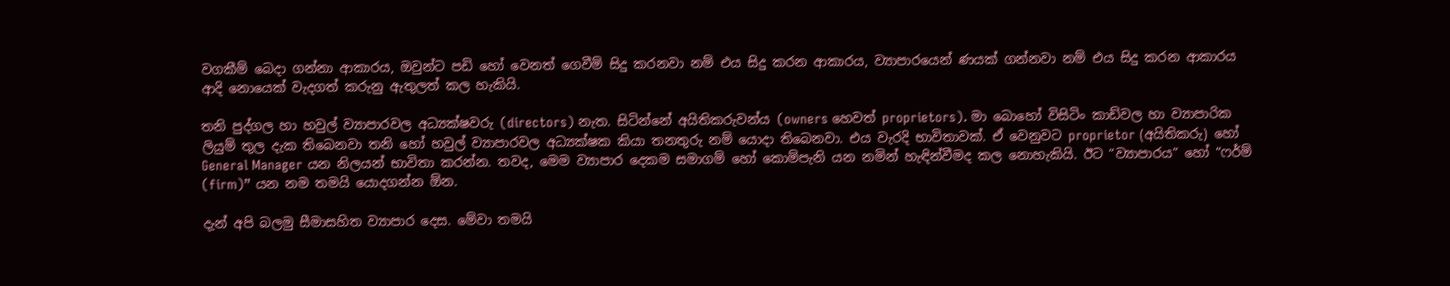වගකීම් බෙදා ගන්නා ආකාරය, ඔවුන්ට පඩි හෝ වෙනත් ගෙවීම් සිදු කරනවා නම් එය සිදු කරන ආකාරය, ව්‍යාපාරයෙන් ණයක් ගන්නවා නම් එය සිදු කරන ආකාරය ආදි නොයෙක් වැදගත් කරුනු ඇතුලත් කල හැකියි.

තනි පුද්ගල හා හවුල් ව්‍යාපාරවල අධ්‍යක්ෂවරු (directors) නැත. සිටින්නේ අයිතිකරුවන්ය (owners හෙවත් proprietors). මා බොහෝ විසිටිං කාඩ්වල හා ව්‍යාපාරික ලියුම් තුල දැක තිබෙනවා තනි හෝ හවුල් ව්‍යාපාරවල අධ්‍යක්ෂක කියා තනතුරු නම් යොදා තිබෙනවා. එය වැරදි භාවිතාවක්. ඒ වෙනුවට proprietor (අයිතිකරු) හෝ General Manager යන නිලයන් භාවිතා කරන්න. තවද, මෙම ව්‍යාපාර දෙකම සමාගම් හෝ කොම්පැනි යන නමින් හැඳින්වීමද කල නොහැකියි. ඊට “ව්‍යාපාරය” හෝ “ෆර්ම් (firm)” යන නම තමයි යොදගන්න ඕන.

දැන් අපි බලමු සීමාසහිත ව්‍යාපාර දෙස. මේවා තමයි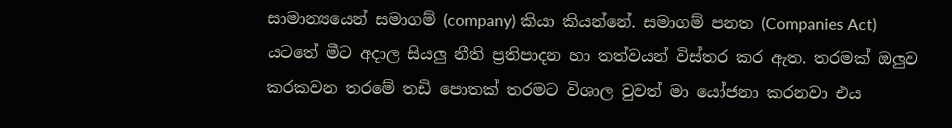සාමාන්‍යයෙන් සමාගම් (company) කියා කියන්නේ. සමාගම් පනත (Companies Act) යටතේ මීට අදාල සියලු නීති ප්‍රතිපාදන හා තත්වයන් විස්තර කර ඇත. තරමක් ඔලුව කරකවන තරමේ තඩි පොතක් තරමට විශාල වුවත් මා යෝජනා කරනවා එය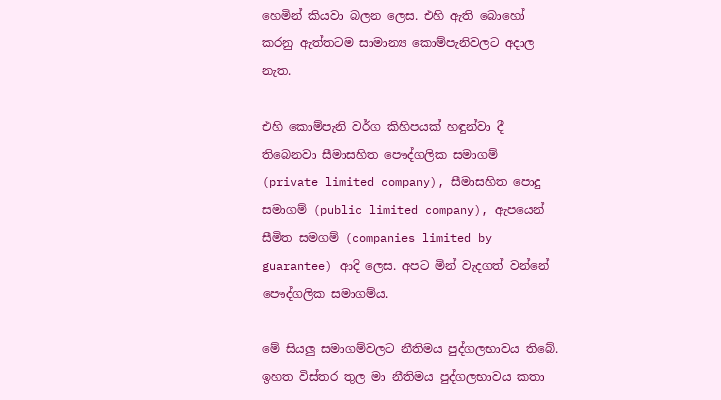හෙමින් කියවා බලන ලෙස. එහි ඇති බොහෝ කරනු ඇත්තටම සාමාන්‍ය කොම්පැනිවලට අදාල නැත.

එහි කොම්පැනි වර්ග කිහිපයක් හඳුන්වා දී තිබෙනවා සීමාසහිත පෞද්ගලික සමාගම් (private limited company), සීමාසහිත පොදු සමාගම් (public limited company), ඇපයෙන් සීමිත සමගම් (companies limited by guarantee) ආදි ලෙස. අපට මින් වැදගත් වන්නේ පෞද්ගලික සමාගම්ය.

මේ සියලු සමාගම්වලට නීතිමය පුද්ගලභාවය තිබේ. ඉහත විස්තර තුල මා නීතිමය පුද්ගලභාවය කතා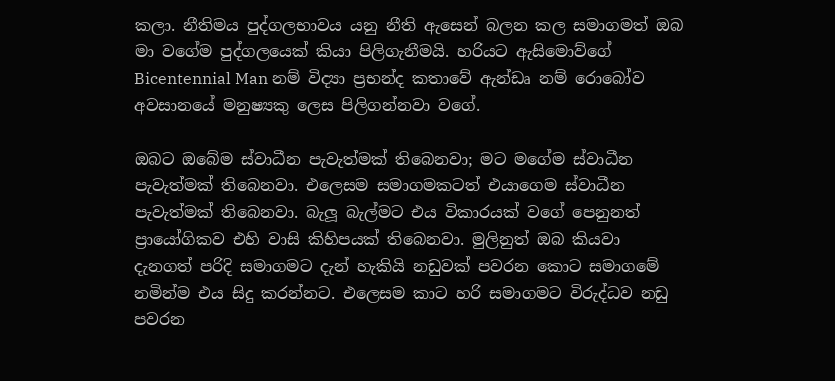කලා. නීතිමය පුද්ගලභාවය යනු නීති ඇසෙන් බලන කල සමාගමත් ඔබ මා වගේම පුද්ගලයෙක් කියා පිලිගැනීමයි. හරියට ඇසිමොව්ගේ Bicentennial Man නම් විද්‍යා ප්‍රභන්ද කතාවේ ඇන්ඩෘ නම් රොබෝව අවසානයේ මනුෂ්‍යකු ලෙස පිලිගන්නවා වගේ.

ඔබට ඔබේම ස්වාධීන පැවැත්මක් තිබෙනවා; මට මගේම ස්වාධීන පැවැත්මක් තිබෙනවා. එලෙසම සමාගමකටත් එයාගෙම ස්වාධීන පැවැත්මක් තිබෙනවා. බැලූ බැල්මට එය විකාරයක් වගේ පෙනුනත් ප්‍රායෝගිකව එහි වාසි කිහිපයක් තිබෙනවා. මුලිනුත් ඔබ කියවා දැනගත් පරිදි සමාගමට දැන් හැකියි නඩුවක් පවරන කොට සමාගමේ නමින්ම එය සිදු කරන්නට. එලෙසම කාට හරි සමාගමට විරුද්ධව නඩු පවරන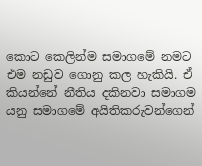කොට කෙලින්ම සමාගමේ නමට එම නඩුව ගොනු කල හැකියි. ඒ කියන්නේ නීතිය දකිනවා සමාගම යනු සමාගමේ අයිතිකරුවන්ගෙන්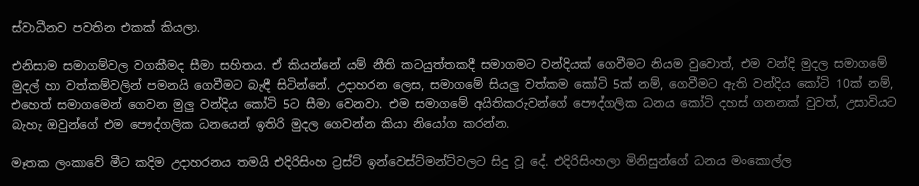ස්වාධීනව පවතින එකක් කියලා.

එනිසාම සමාගම්වල වගකීමද සීමා සහිතය. ඒ කියන්නේ යම් නීති කටයුත්තකදී සමාගමට වන්දියක් ගෙවීමට නියම වුවොත්, එම වන්දි මුදල සමාගමේ මුදල් හා වත්කම්වලින් පමනයි ගෙවීමට බැඳී සිටින්නේ. උදාහරන ලෙස, සමාගමේ සියලු වත්කම කෝටි 5ක් නම්, ගෙවීමට ඇති වන්දිය කෝටි 10ක් නම්, එහෙත් සමාගමෙන් ගෙවන මුලු වන්දිය කෝටි 5ට සීමා වෙනවා. එම සමාගමේ අයිතිකරුවන්ගේ පෞද්ගලික ධනය කෝටි දහස් ගනනක් වුවත්, උසාවියට බැහැ ඔවුන්ගේ එම පෞද්ගලික ධනයෙන් ඉතිරි මුදල ගෙවන්න කියා නියෝග කරන්න.

මෑතක ලංකාවේ මීට කදිම උදාහරනය තමයි එදිරිසිංහ ට්‍රස්ට් ඉන්වෙස්ට්මන්ට්වලට සිදු වූ දේ. එදිරිසිංහලා මිනිසුන්ගේ ධනය මංකොල්ල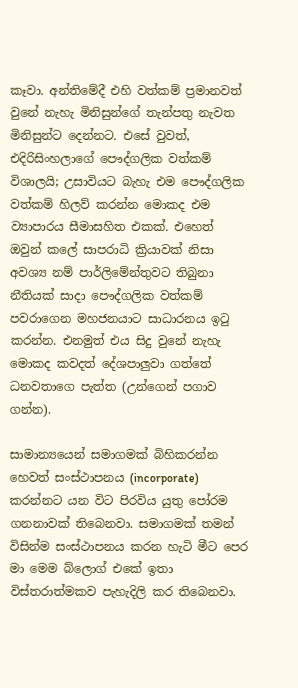කෑවා. අන්තිමේදී එහි වත්කම් ප්‍රමානවත් වුනේ නැහැ මිනිසුන්ගේ තැන්පතු නැවත මිනිසුන්ට දෙන්නට. එසේ වුවත්, එදිරිසිංහලාගේ පෞද්ගලික වත්කම් විශාලයි; උසාවියට බැහැ එම පෞද්ගලික වත්කම් හිලව් කරන්න මොකද එම ව්‍යාපාරය සීමාසහිත එකක්. එහෙත් ඔවුන් කලේ සාපරාධි ක්‍රියාවක් නිසා අවශ්‍ය නම් පාර්ලිමේන්තුවට තිබුනා නීතියක් සාදා පෞද්ගලික වත්කම් පවරාගෙන මහජනයාට සාධාරනය ඉටු කරන්න. එනමුත් එය සිදු වුනේ නැහැ මොකද කවදත් දේශපාලුවා ගත්තේ ධනවතාගෙ පැත්ත (උන්ගෙන් පගාව ගන්න).

සාමාන්‍යයෙන් සමාගමක් බිහිකරන්න හෙවත් සංස්ථාපනය (incorporate) කරන්නට යන විට පිරවිය යුතු පෝරම ගනනාවක් තිබෙනවා. සමාගමක් තමන් විසින්ම සංස්ථාපනය කරන හැටි මීට පෙර මා මෙම බ්ලොග් එකේ ඉතා විස්තරාත්මකව පැහැදිලි කර තිබෙනවා.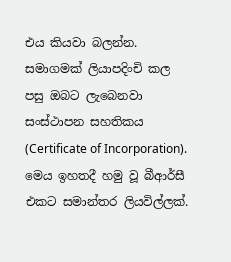එය කියවා බලන්න. සමාගමක් ලියාපදිංචි කල පසු ඔබට ලැබෙනවා සංස්ථාපන සහතිකය (Certificate of Incorporation). මෙය ඉහතදී හමු වූ බීආර්සී එකට සමාන්තර ලියවිල්ලක්.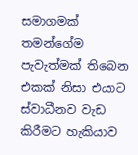සමාගමක් තමන්ගේම පැවැත්මක් තිබෙන එකක් නිසා එයාට ස්වාධීනව වැඩ කිරීමට හැකියාව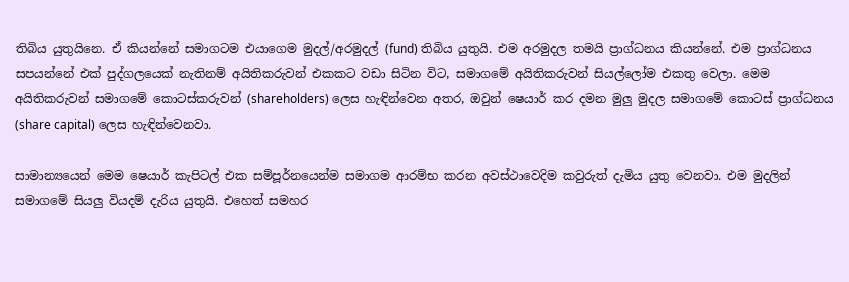තිබිය යුතුයිනෙ. ඒ කියන්නේ සමාගටම එයාගෙම මුදල්/අරමුදල් (fund) තිබිය යුතුයි. එම අරමුදල තමයි ප්‍රාග්ධනය කියන්නේ. එම ප්‍රාග්ධනය සපයන්නේ එක් පුද්ගලයෙක් නැතිනම් අයිතිකරුවන් එකකට වඩා සිටින විට, සමාගමේ අයිතිකරුවන් සියල්ලෝම එකතු වෙලා. මෙම අයිතිකරුවන් සමාගමේ කොටස්කරුවන් (shareholders) ලෙස හැඳින්වෙන අතර, ඔවුන් ෂෙයාර් කර දමන මුලු මුදල සමාගමේ කොටස් ප්‍රාග්ධනය (share capital) ලෙස හැඳින්වෙනවා.

සාමාන්‍යයෙන් මෙම ෂෙයාර් කැපිටල් එක සම්පූර්නයෙන්ම සමාගම ආරම්භ කරන අවස්ථාවෙදිම කවුරුත් දැමිය යුතු වෙනවා. එම මුදලින් සමාගමේ සියලු වියදම් දැරිය යුතුයි. එහෙත් සමහර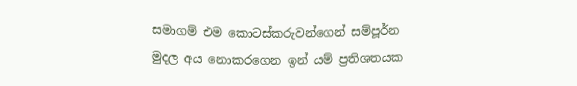සමාගම් එම කොටස්කරුවන්ගෙන් සම්පූර්න මුදල අය නොකරගෙන ඉන් යම් ප්‍රතිශතයක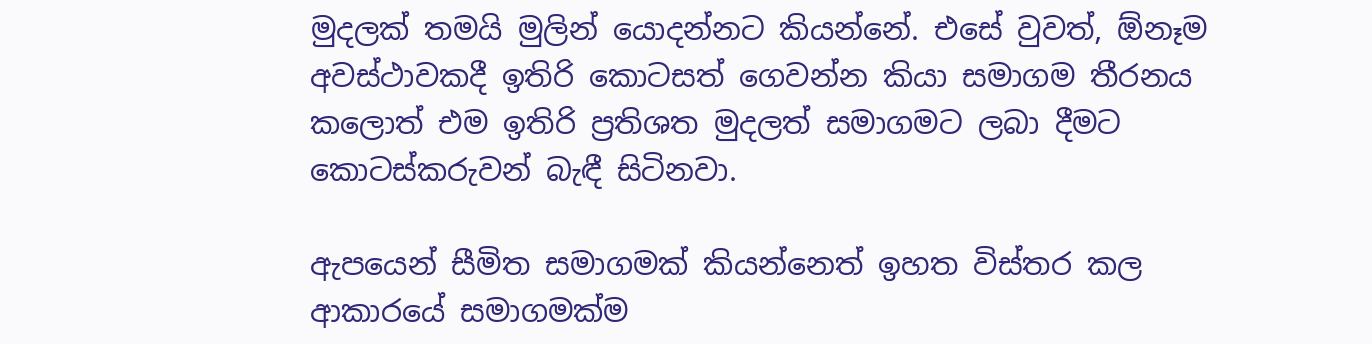මුදලක් තමයි මුලින් යොදන්නට කියන්නේ. එසේ වුවත්, ඕනෑම අවස්ථාවකදී ඉතිරි කොටසත් ගෙවන්න කියා සමාගම තීරනය කලොත් එම ඉතිරි ප්‍රතිශත මුදලත් සමාගමට ලබා දීමට කොටස්කරුවන් බැඳී සිටිනවා.

ඇපයෙන් සීමිත සමාගමක් කියන්නෙත් ඉහත විස්තර කල ආකාරයේ සමාගමක්ම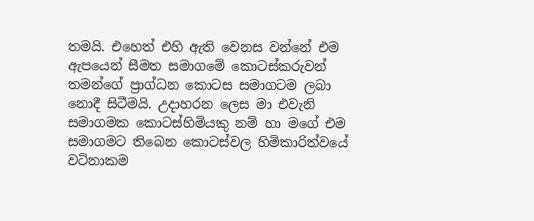තමයි. එහෙත් එහි ඇති වෙනස වන්නේ එම ඇපයෙන් සීමත සමාගමේ කොටස්කරුවන් තමන්ගේ ප්‍රාග්ධන කොටස සමාගටම ලබා නොදී සිටීමයි. උදාහරන ලෙස මා එවැනි සමාගමක කොටස්හිමියකු නම් හා මගේ එම සමාගමට තිබෙන කොටස්වල හිමිකාරිත්වයේ වටිනාකම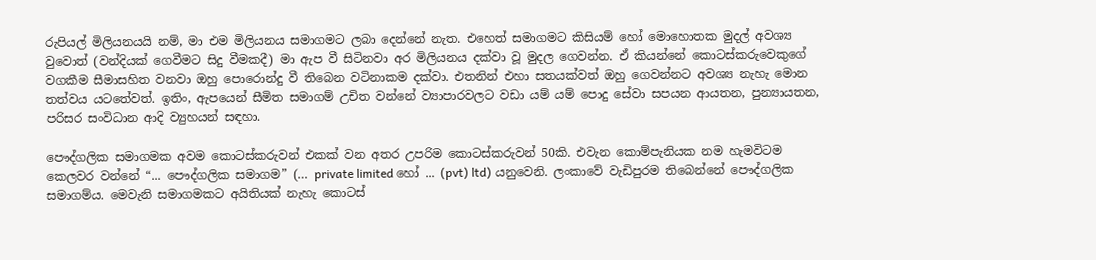රුපියල් මිලියනයයි නම්, මා එම මිලියනය සමාගමට ලබා දෙන්නේ නැත. එහෙත් සමාගමට කිසියම් හෝ මොහොතක මුදල් අවශ්‍ය වුවොත් (වන්දියක් ගෙවීමට සිදු වීමකදී) මා ඇප වී සිටිනවා අර මිලියනය දක්වා වූ මුදල ගෙවන්න. ඒ කියන්නේ කොටස්කරුවෙකුගේ වගකීම සීමාසහිත වනවා ඔහු පොරොන්දු වී තිබෙන වටිනාකම දක්වා. එතනින් එහා සතයක්වත් ඔහු ගෙවන්නට අවශ්‍ය නැහැ මොන තත්වය යටතේවත්. ඉතිං, ඇපයෙන් සීමිත සමාගම් උචිත වන්නේ ව්‍යාපාරවලට වඩා යම් යම් පොදු සේවා සපයන ආයතන, පුන්‍යායතන, පරිසර සංවිධාන ආදි ව්‍යුහයන් සඳහා.

පෞද්ගලික සමාගමක අවම කොටස්කරුවන් එකක් වන අතර උපරිම කොටස්කරුවන් 50කි. එවැන කොම්පැනියක නම හැමවිටම කෙලවර වන්නේ “... පෞද්ගලික සමාගම” (… private limited හෝ ... (pvt) ltd) යනුවෙනි. ලංකාවේ වැඩිපුරම තිබෙන්නේ පෞද්ගලික සමාගම්ය. මෙවැනි සමාගමකට අයිතියක් නැහැ කොටස්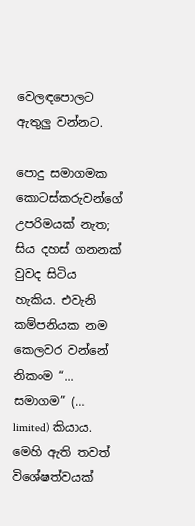වෙලඳපොලට ඇතුලු වන්නට.

පොදු සමාගමක කොටස්කරුවන්ගේ උපරිමයක් නැත; සිය දහස් ගනනක් වුවද සිටිය හැකිය. එවැනි කම්පනියක නම කෙලවර වන්නේ නිකංම “... සමාගම” (… limited) කියාය. මෙහි ඇති තවත් විශේෂත්වයක්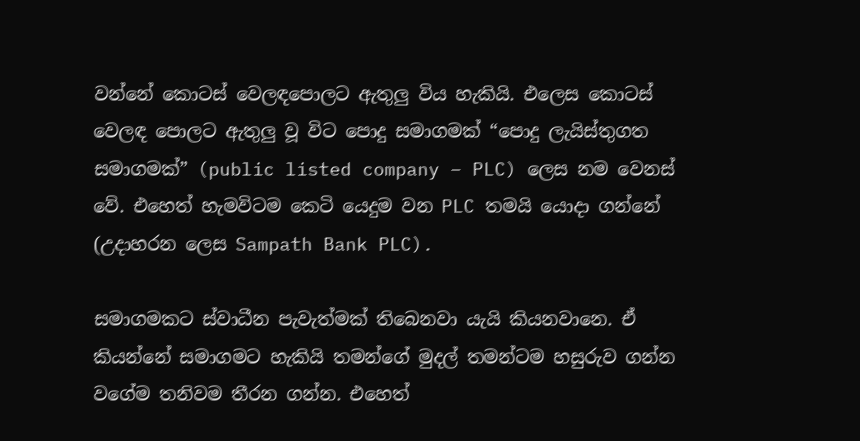වන්නේ කොටස් වෙලඳපොලට ඇතුලු විය හැකියි. එලෙස කොටස් වෙලඳ පොලට ඇතුලු වූ විට පොදු සමාගමක් “පොදු ලැයිස්තුගත සමාගමක්” (public listed company – PLC) ලෙස නම වෙනස් වේ. එහෙත් හැමවිටම කෙටි යෙදුම වන PLC තමයි යොදා ගන්නේ (උදාහරන ලෙස Sampath Bank PLC).

සමාගමකට ස්වාධීන පැවැත්මක් තිබෙනවා යැයි කියනවානෙ. ඒ කියන්නේ සමාගමට හැකියි තමන්ගේ මුදල් තමන්ටම හසුරුව ගන්න වගේම තනිවම තීරන ගන්න. එහෙත්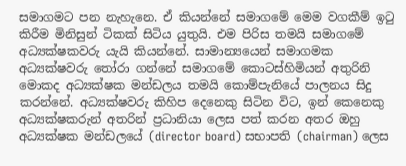සමාගමට පන නැහැනෙ. ඒ කියන්නේ සමාගමේ මෙම වගකීම් ඉටු කිරීම මිනිසුන් ටිකක් සිටිය යුතුයි. එම පිරිස තමයි සමාගමේ අධ්‍යක්ෂකවරු යැයි කියන්නේ. සාමාන්‍යයෙන් සමාගමක අධ්‍යක්ෂවරු තෝරා ගන්නේ සමාගමේ කොටස්හිමියන් අතුරිනි මොකද අධ්‍යක්ෂක මන්ඩලය තමයි කොම්පැනියේ පාලනය සිදු කරන්නේ. අධ්‍යක්ෂවරු කිහිප දෙනෙකු සිටින විට, ඉන් කෙනෙකු අධ්‍යක්ෂකරුන් අතරින් ප්‍රධානියා ලෙස පත් කරන අතර ඔහු අධ්‍යක්ෂක මන්ඩලයේ (director board) සභාපති (chairman) ලෙස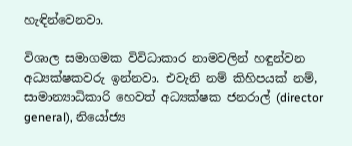හැඳින්වෙනවා.

විශාල සමාගමක විවිධාකාර නාමවලින් හඳුන්වන අධ්‍යක්ෂකවරු ඉන්නවා. එවැනි නම් කිහිපයක් නම්, සාමාන්‍යාධිකාරි හෙවත් අධ්‍යක්ෂක ජනරාල් (director general), නියෝජ්‍ය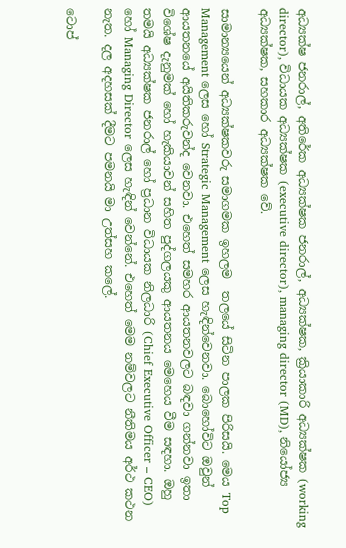අධ්‍යක්ෂ ජනරාල්, අතිරේක අධ්‍යක්ෂක ජනරාල්, අධ්‍යක්ෂක, ක්‍රියාකාරි අධ්‍යක්ෂක (working director), විධායක අධ්‍යක්ෂක (executive director), managing director (MD), නියෝජ්‍ය අධ්‍යක්ෂක, සහකාර අධ්‍යක්ෂක වේ.

සාමාන්‍යයෙන් අධ්‍යක්ෂකවරු සමාගමක ඉහලම  තලයේ සිටින පාලක පිරිසයි. මෙය Top Management ලෙස හෝ Strategic Management ලෙස හැඳින්වෙනවා. බොහෝවිට ඔවුන් ආයතනයේ අයිතිකරුවන්ද වෙනවා. එහෙත් සමහර ආයතනවලට බඳවා ගන්නවා ඉතා විශේෂ දැනුමක් හෝ හැකියාවන් සහිත පුද්ගලයකු ආයතනය මෙහෙය වීම සඳහා. ඔහු තමයි අධ්‍යක්ෂක ජනරාල් හෝ ප්‍රධාන විධායක නිලධාරි (Chief Executive Officer – CEO) හෝ Managing Director ලෙස හැඳින් වෙන්නේ. එහෙත් මෙම නම්වලට නීතිමය අර්ථ කථන නැත. දල අදහසක් දීමට පමනයි මා උත්සහ කලේ.

ටොප්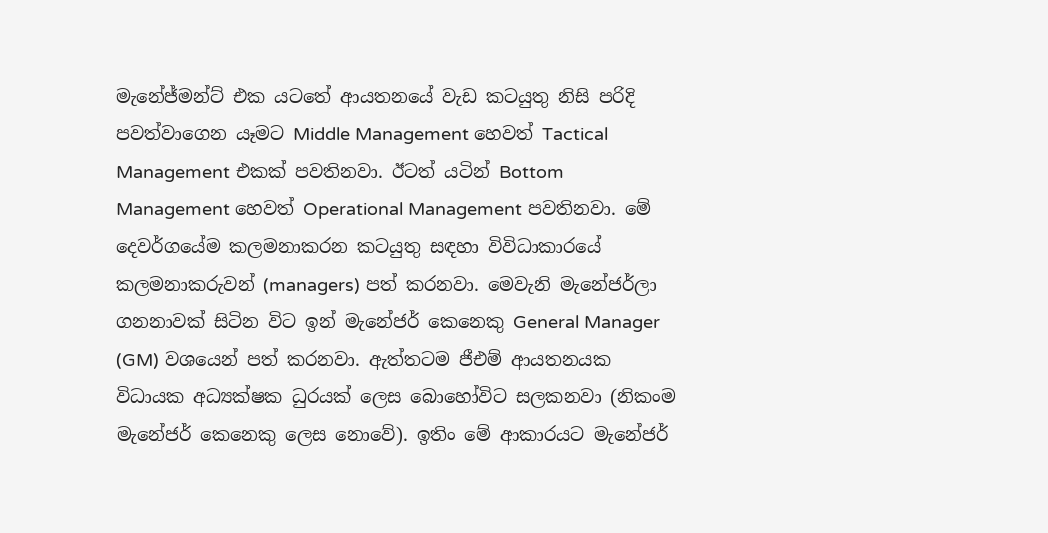මැනේජ්මන්ට් එක යටතේ ආයතනයේ වැඩ කටයුතු නිසි පරිදි පවත්වාගෙන යෑමට Middle Management හෙවත් Tactical Management එකක් පවතිනවා. ඊටත් යටින් Bottom Management හෙවත් Operational Management පවතිනවා. මේ දෙවර්ගයේම කලමනාකරන කටයුතු සඳහා විවිධාකාරයේ කලමනාකරුවන් (managers) පත් කරනවා. මෙවැනි මැනේජර්ලා ගනනාවක් සිටින විට ඉන් මැනේජර් කෙනෙකු General Manager (GM) වශයෙන් පත් කරනවා. ඇත්තටම ජීඑම් ආයතනයක විධායක අධ්‍යක්ෂක ධුරයක් ලෙස බොහෝවිට සලකනවා (නිකංම මැනේජර් කෙනෙකු ලෙස නොවේ). ඉතිං මේ ආකාරයට මැනේජර්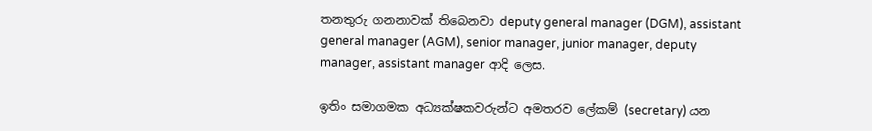තනතුරු ගනනාවක් තිබෙනවා deputy general manager (DGM), assistant general manager (AGM), senior manager, junior manager, deputy manager, assistant manager ආදි ලෙස.

ඉතිං සමාගමක අධ්‍යක්ෂකවරුන්ට අමතරව ලේකම් (secretary) යන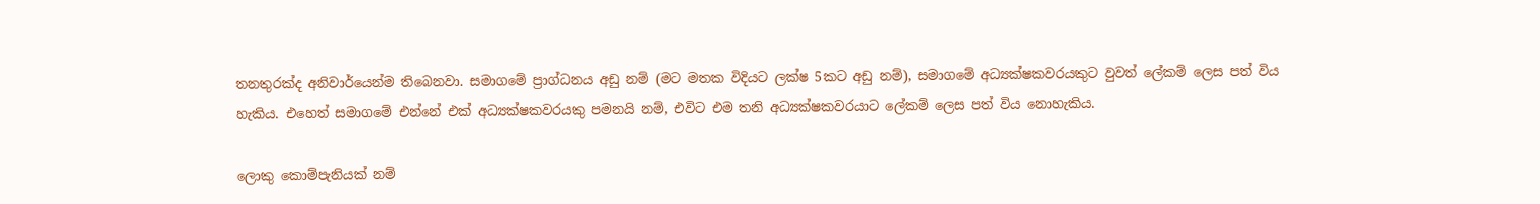තනතුරක්ද අනිවාර්යෙන්ම තිබෙනවා. සමාගමේ ප්‍රාග්ධනය අඩු නම් (මට මතක විදියට ලක්ෂ 5කට අඩු නම්), සමාගමේ අධ්‍යක්ෂකවරයකුට වුවත් ලේකම් ලෙස පත් විය හැකිය. එහෙත් සමාගමේ එන්නේ එක් අධ්‍යක්ෂකවරයකු පමනයි නම්, එවිට එම තනි අධ්‍යක්ෂකවරයාට ලේකම් ලෙස පත් විය නොහැකිය.

ලොකු කොම්පැනියක් නම්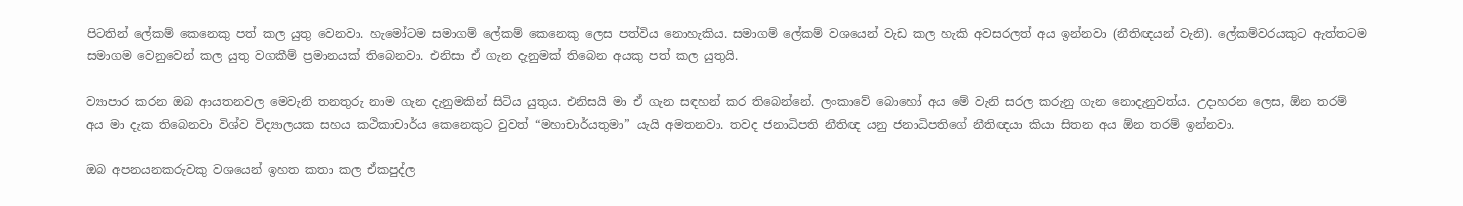පිටතින් ලේකම් කෙනෙකු පත් කල යුතු වෙනවා. හැමෝටම සමාගම් ලේකම් කෙනෙකු ලෙස පත්විය නොහැකිය. සමාගම් ලේකම් වශයෙන් වැඩ කල හැකි අවසරලත් අය ඉන්නවා (නීතිඥයන් වැනි). ලේකම්වරයකුට ඇත්තටම සමාගම වෙනුවෙන් කල යුතු වගකීම් ප්‍රමානයක් තිබෙනවා. එනිසා ඒ ගැන දැනුමක් තිබෙන අයකු පත් කල යුතුයි.

ව්‍යාපාර කරන ඔබ ආයතනවල මෙවැනි තනතුරු නාම ගැන දැනුමකින් සිටිය යුතුය. එනිසයි මා ඒ ගැන සඳහන් කර තිබෙන්නේ. ලංකාවේ බොහෝ අය මේ වැනි සරල කරුනු ගැන නොදැනුවත්ය. උදාහරන ලෙස, ඕන තරම් අය මා දැක තිබෙනවා විශ්ව විද්‍යාලයක සහය කථිකාචාර්ය කෙනෙකුට වුවත් “මහාචාර්යතුමා” යැයි අමතනවා. තවද ජනාධිපති නීතිඥ යනු ජනාධිපතිගේ නීතිඥයා කියා සිතන අය ඕන තරම් ඉන්නවා.

ඔබ අපනයනකරුවකු වශයෙන් ඉහත කතා කල ඒකපුද්ල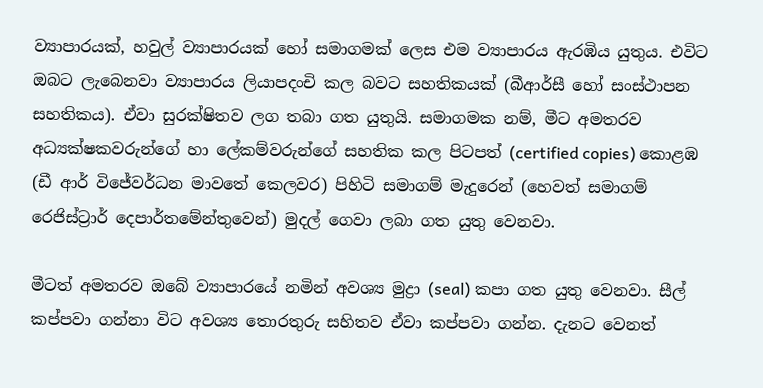ව්‍යාපාරයක්, හවුල් ව්‍යාපාරයක් හෝ සමාගමක් ලෙස එම ව්‍යාපාරය ඇරඹිය යුතුය. එවිට ඔබට ලැබෙනවා ව්‍යාපාරය ලියාපදංචි කල බවට සහතිකයක් (බීආර්සී හෝ සංස්ථාපන සහතිකය). ඒවා සුරක්ෂිතව ලග තබා ගත යුතුයි. සමාගමක නම්, මීට අමතරව අධ්‍යක්ෂකවරුන්ගේ හා ලේකම්වරුන්ගේ සහතික කල පිටපත් (certified copies) කොළඹ (ඩී ආර් විජේවර්ධන මාවතේ කෙලවර) පිහිටි සමාගම් මැදුරෙන් (හෙවත් සමාගම් රෙජිස්ට්‍රාර් දෙපාර්තමේන්තුවෙන්) මුදල් ගෙවා ලබා ගත යුතු වෙනවා.

මීටත් අමතරව ඔබේ ව්‍යාපාරයේ නමින් අවශ්‍ය මුද්‍රා (seal) කපා ගත යුතු වෙනවා. සීල් කප්පවා ගන්නා විට අවශ්‍ය තොරතුරු සහිතව ඒවා කප්පවා ගන්න. දැනට වෙනත්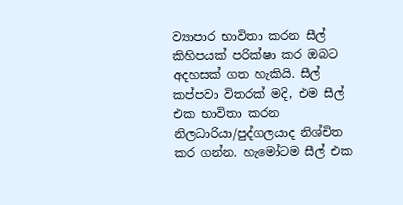ව්‍යාපාර භාවිතා කරන සීල් කිහිපයක් පරික්ෂා කර ඔබට අදහසක් ගත හැකියි. සීල් කප්පවා විතරක් මදි, එම සීල් එක භාවිතා කරන නිලධාරියා/පුද්ගලයාද නිශ්චිත කර ගන්න. හැමෝටම සීල් එක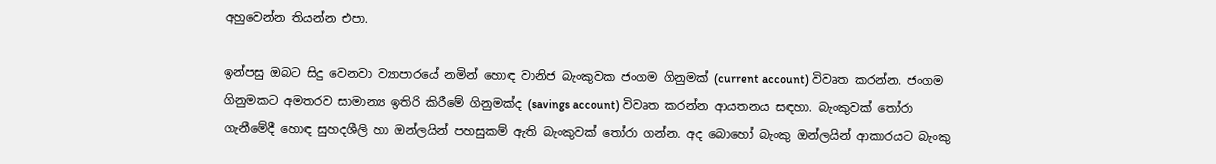අහුවෙන්න තියන්න එපා.

ඉන්පසු ඔබට සිදු වෙනවා ව්‍යාපාරයේ නමින් හොඳ වානිජ බැංකුවක ජංගම ගිනුමක් (current account) විවෘත කරන්න. ජංගම ගිනුමකට අමතරව සාමාන්‍ය ඉතිරි කිරීමේ ගිනුමක්ද (savings account) විවෘත කරන්න ආයතනය සඳහා. බැංකුවක් තෝරා ගැනීමේදී හොඳ සුහදශීලි හා ඔන්ලයින් පහසුකම් ඇති බැංකුවක් තෝරා ගන්න. අද බොහෝ බැංකු ඔන්ලයින් ආකාරයට බැංකු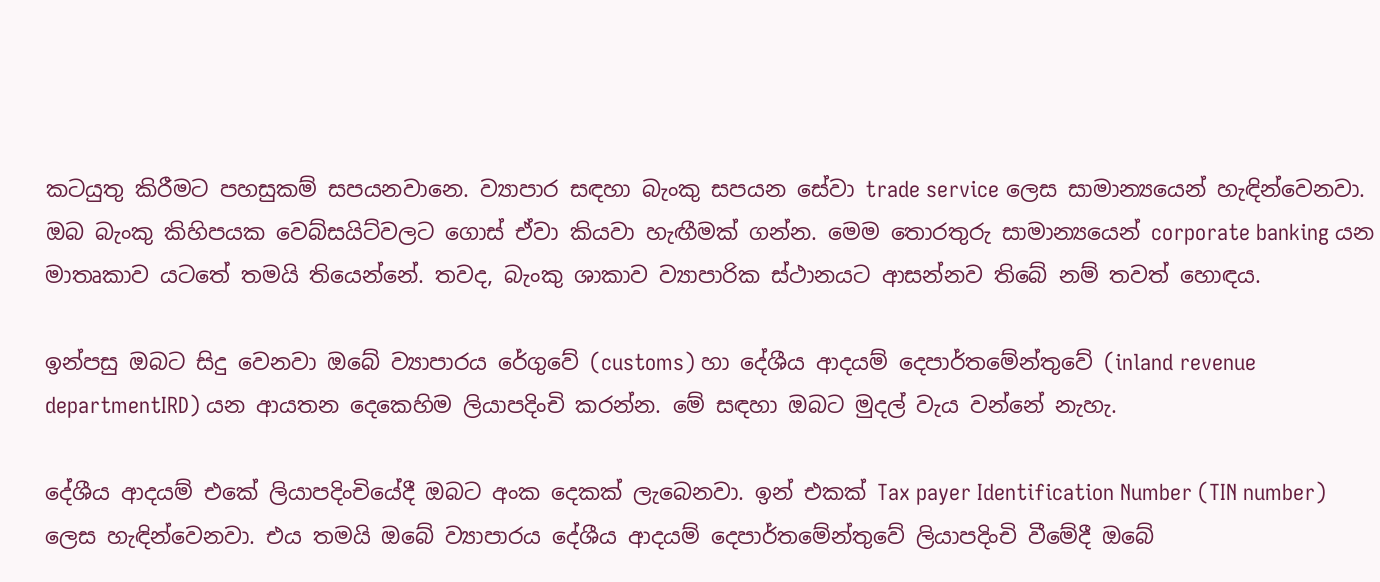කටයුතු කිරීමට පහසුකම් සපයනවානෙ. ව්‍යාපාර සඳහා බැංකු සපයන සේවා trade service ලෙස සාමාන්‍යයෙන් හැඳින්වෙනවා. ඔබ බැංකු කිහිපයක වෙබ්සයිට්වලට ගොස් ඒවා කියවා හැඟීමක් ගන්න. මෙම තොරතුරු සාමාන්‍යයෙන් corporate banking යන මාතෘකාව යටතේ තමයි තියෙන්නේ. තවද, බැංකු ශාකාව ව්‍යාපාරික ස්ථානයට ආසන්නව තිබේ නම් තවත් හොඳය.

ඉන්පසු ඔබට සිදු වෙනවා ඔබේ ව්‍යාපාරය රේගුවේ (customs) හා දේශීය ආදයම් දෙපාර්තමේන්තුවේ (inland revenue departmentIRD) යන ආයතන දෙකෙහිම ලියාපදිංචි කරන්න. මේ සඳහා ඔබට මුදල් වැය වන්නේ නැහැ.

දේශීය ආදයම් එකේ ලියාපදිංචියේදී ඔබට අංක දෙකක් ලැබෙනවා. ඉන් එකක් Tax payer Identification Number (TIN number) ලෙස හැඳින්වෙනවා. එය තමයි ඔබේ ව්‍යාපාරය දේශීය ආදයම් දෙපාර්තමේන්තුවේ ලියාපදිංචි වීමේදී ඔබේ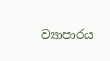ව්‍යාපාරය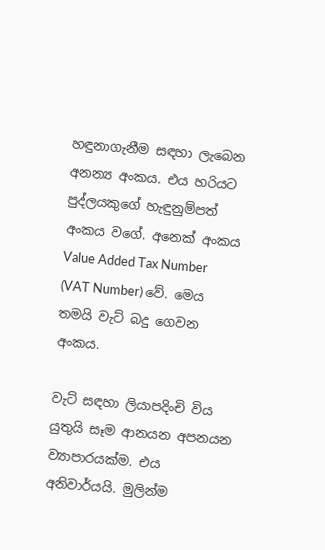හඳුනාගැනීම සඳහා ලැබෙන අනන්‍ය අංකය. එය හරියට පුද්ලයකුගේ හැඳුනුම්පත් අංකය වගේ. අනෙක් අංකය Value Added Tax Number (VAT Number) වේ. මෙය තමයි වැට් බදු ගෙවන අංකය.

වැට් සඳහා ලියාපදිංචි විය යුතුයි සෑම ආනයන අපනයන ව්‍යාපාරයක්ම. එය අනිවාර්යයි. මුලින්ම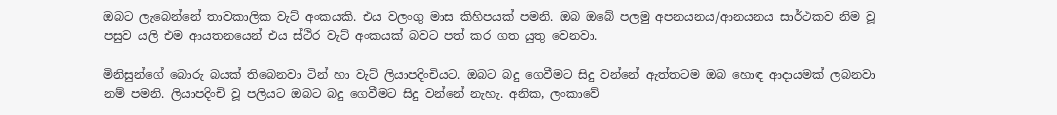ඔබට ලැබෙන්නේ තාවකාලික වැට් අංකයකි. එය වලංගු මාස කිහිපයක් පමනි. ඔබ ඔබේ පලමු අපනයනය/ආනයනය සාර්ථකව නිම වූ පසුව යලි එම ආයතනයෙන් එය ස්ථිර වැට් අංකයක් බවට පත් කර ගත යුතු වෙනවා.

මිනිසුන්ගේ බොරු බයක් තිබෙනවා ටින් හා වැට් ලියාපදිංචියට. ඔබට බදු ගෙවීමට සිදු වන්නේ ඇත්තටම ඔබ හොඳ ආදායමක් ලබනවා නම් පමනි. ලියාපදිංචි වූ පලියට ඔබට බදු ගෙවීමට සිදු වන්නේ නැහැ. අනික, ලංකාවේ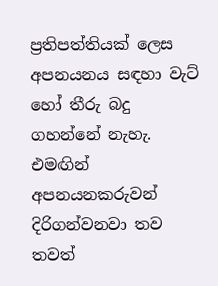ප්‍රතිපත්තියක් ලෙස අපනයනය සඳහා වැට් හෝ තීරු බදු ගහන්නේ නැහැ. එමඟින් අපනයනකරුවන් දිරිගන්වනවා තව තවත්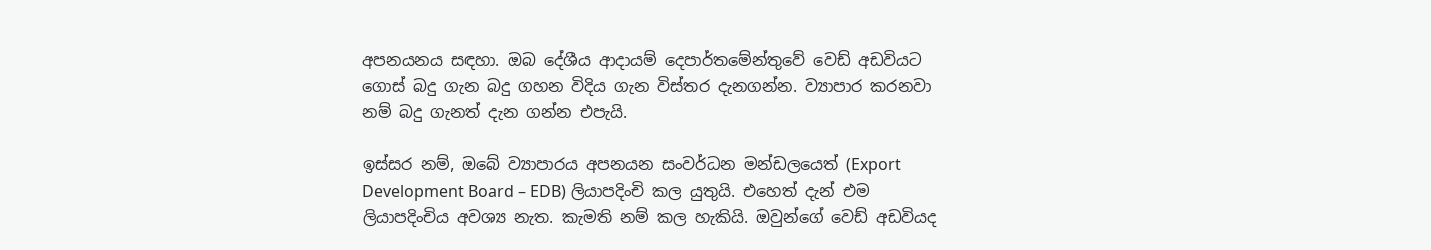අපනයනය සඳහා. ඔබ දේශීය ආදායම් දෙපාර්තමේන්තුවේ වෙඩ් අඩවියට ගොස් බදු ගැන බදු ගහන විදිය ගැන විස්තර දැනගන්න. ව්‍යාපාර කරනවා නම් බදු ගැනත් දැන ගන්න එපැයි.

ඉස්සර නම්, ඔබේ ව්‍යාපාරය අපනයන සංවර්ධන මන්ඩලයෙත් (Export Development Board – EDB) ලියාපදිංචි කල යුතුයි. එහෙත් දැන් එම ලියාපදිංචිය අවශ්‍ය නැත. කැමති නම් කල හැකියි. ඔවුන්ගේ වෙඩ් අඩවියද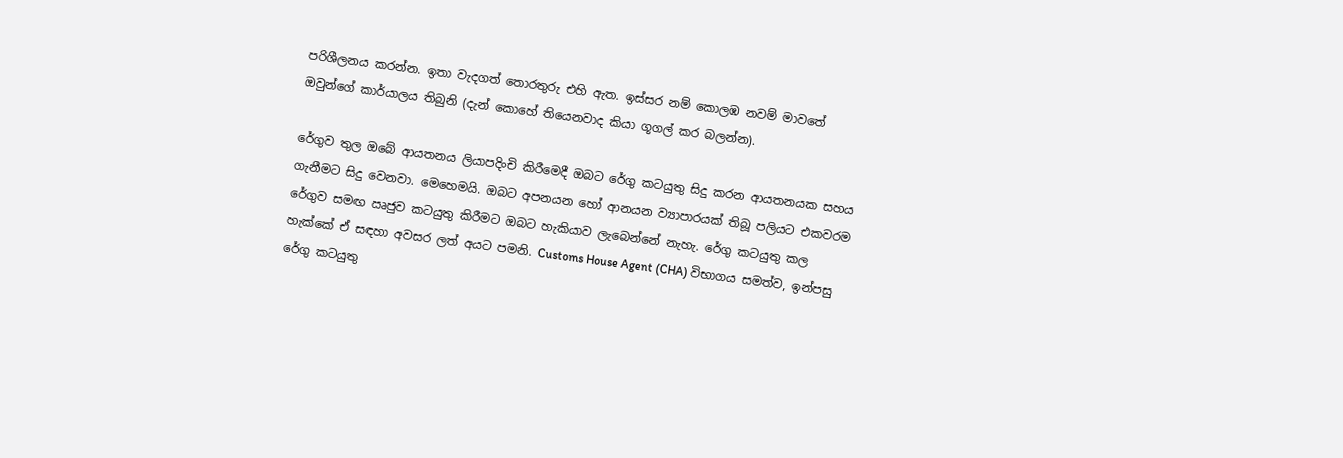පරිශීලනය කරන්න. ඉතා වැදගත් තොරතුරු එහි ඇත. ඉස්සර නම් කොලඹ නවම් මාවතේ ඔවුන්ගේ කාර්යාලය තිබුනි (දැන් කොහේ තියෙනවාද කියා ගූගල් කර බලන්න).

රේගුව තුල ඔබේ ආයතනය ලියාපදිංචි කිරීමෙදී ඔබට රේගු කටයුතු සිදු කරන ආයතනයක සහය ගැනීමට සිදු වෙනවා. මෙහෙමයි. ඔබට අපනයන හෝ ආනයන ව්‍යාපාරයක් තිබූ පලියට එකවරම රේගුව සමඟ ඍජුව කටයුතු කිරීමට ඔබට හැකියාව ලැබෙන්නේ නැහැ. රේගු කටයුතු කල හැක්කේ ඒ සඳහා අවසර ලත් අයට පමනි. Customs House Agent (CHA) විභාගය සමත්ව, ඉන්පසු රේගු කටයුතු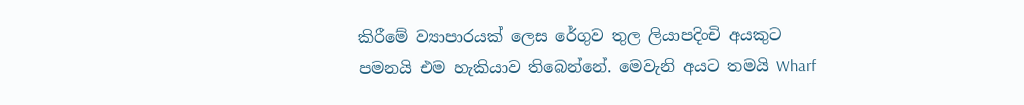කිරීමේ ව්‍යාපාරයක් ලෙස රේගුව තුල ලියාපදිංචි අයකුට පමනයි එම හැකියාව තිබෙන්නේ. මෙවැනි අයට තමයි Wharf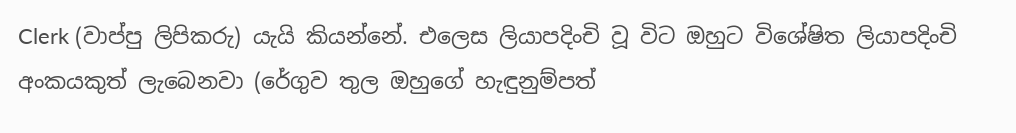Clerk (වාප්පු ලිපිකරු) යැයි කියන්නේ. එලෙස ලියාපදිංචි වූ විට ඔහුට විශේෂිත ලියාපදිංචි අංකයකුත් ලැබෙනවා (රේගුව තුල ඔහුගේ හැඳුනුම්පත්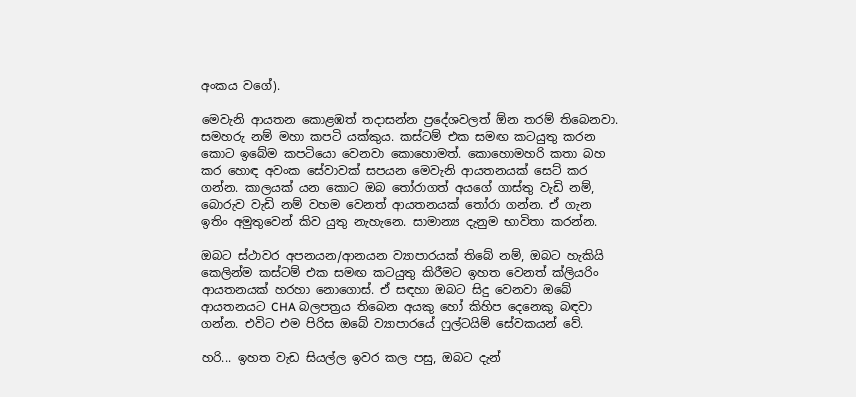අංකය වගේ).

මෙවැනි ආයතන කොළඹත් තදාසන්න ප්‍රදේශවලත් ඕන තරම් තිබෙනවා. සමහරු නම් මහා කපටි යක්කුය. කස්ටම් එක සමඟ කටයුතු කරන කොට ඉබේම කපටියො වෙනවා කොහොමත්. කොහොමහරි කතා බහ කර හොඳ අවංක සේවාවක් සපයන මෙවැනි ආයතනයක් සෙට් කර ගන්න. කාලයක් යන කොට ඔබ තෝරාගත් අයගේ ගාස්තු වැඩි නම්, බොරුව වැඩි නම් වහම වෙනත් ආයතනයක් තෝරා ගන්න. ඒ ගැන ඉතිං අමුතුවෙන් කිව යුතු නැහැනෙ. සාමාන්‍ය දැනුම භාවිතා කරන්න.

ඔබට ස්ථාවර අපනයන/ආනයන ව්‍යාපාරයක් තිබේ නම්, ඔබට හැකියි කෙලින්ම කස්ටම් එක සමඟ කටයුතු කිරීමට ඉහත වෙනත් ක්ලියරිං ආයතනයක් හරහා නොගොස්. ඒ සඳහා ඔබට සිදු වෙනවා ඔබේ ආයතනයට CHA බලපත්‍රය තිබෙන අයකු හෝ කිහිප දෙනෙකු බඳවා ගන්න. එවිට එම පිරිස ඔබේ ව්‍යාපාරයේ ෆුල්ටයිම් සේවකයන් වේ.

හරි... ඉහත වැඩ සියල්ල ඉවර කල පසු, ඔබට දැන්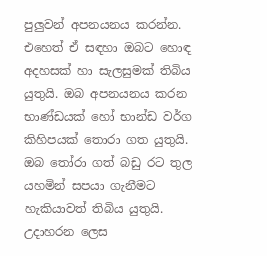පුලුවන් අපනයනය කරන්න. එහෙත් ඒ සඳහා ඔබට හොඳ අදහසක් හා සැලසුමක් තිබිය යුතුයි. ඔබ අපනයනය කරන භාණ්ඩයක් හෝ භාන්ඩ වර්ග කිහිපයක් තොරා ගත යුතුයි. ඔබ තෝරා ගත් බඩු රට තුල යහමින් සපයා ගැනීමට හැකියාවත් තිබිය යුතුයි. උදාහරන ලෙස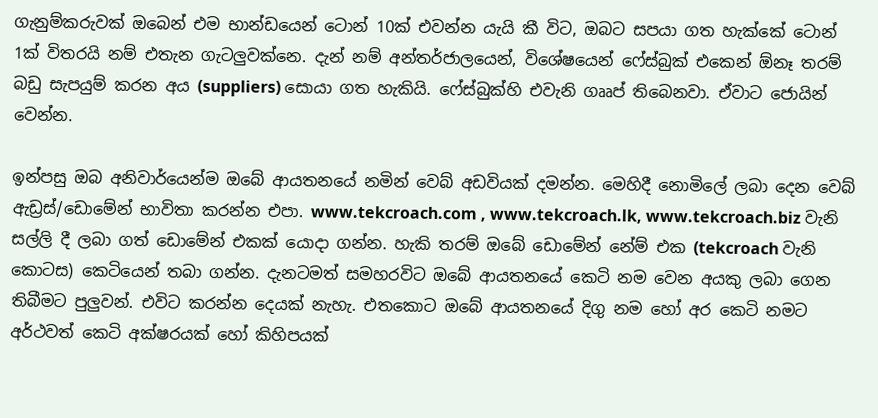ගැනුම්කරුවක් ඔබෙන් එම භාන්ඩයෙන් ටොන් 10ක් එවන්න යැයි කී විට, ඔබට සපයා ගත හැක්කේ ටොන් 1ක් විතරයි නම් එතැන ගැටලුවක්නෙ. දැන් නම් අන්තර්ජාලයෙන්, විශේෂයෙන් ෆේස්බුක් එකෙන් ඕනෑ තරම් බඩු සැපයුම් කරන අය (suppliers) සොයා ගත හැකියි. ෆේස්බුක්හි එවැනි ගෲප් තිබෙනවා. ඒවාට ජොයින් වෙන්න.

ඉන්පසු ඔබ අනිවාර්යෙන්ම ඔබේ ආයතනයේ නමින් වෙබ් අඩවියක් දමන්න. මෙහිදී නොමිලේ ලබා දෙන වෙබ් ඇඩ්‍රස්/ඩොමේන් භාවිතා කරන්න එපා. www.tekcroach.com , www.tekcroach.lk, www.tekcroach.biz වැනි සල්ලි දී ලබා ගත් ඩොමේන් එකක් යොදා ගන්න. හැකි තරම් ඔබේ ඩොමේන් නේම් එක (tekcroach වැනි කොටස) කෙටියෙන් තබා ගන්න. දැනටමත් සමහරවිට ඔබේ ආයතනයේ කෙටි නම වෙන අයකු ලබා ගෙන තිබීමට පුලුවන්. එවිට කරන්න දෙයක් නැහැ. එතකොට ඔබේ ආයතනයේ දිගු නම හෝ අර කෙටි නමට අර්ථවත් කෙටි අක්ෂරයක් හෝ කිහිපයක්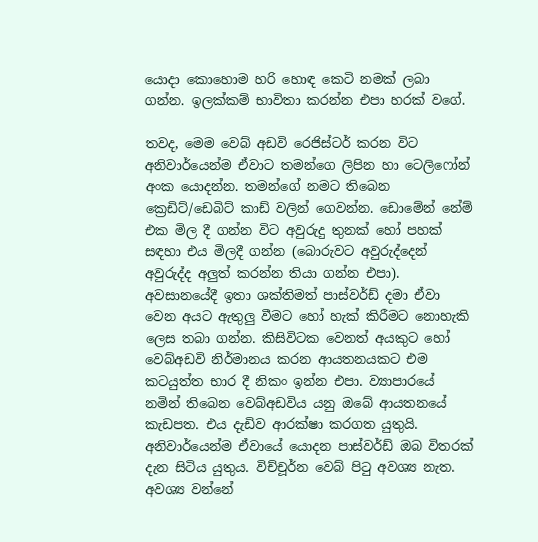යොදා කොහොම හරි හොඳ කෙටි නමක් ලබා ගන්න. ඉලක්කම් භාවිතා කරන්න එපා හරක් වගේ.

තවද, මෙම වෙබ් අඩවි රෙජිස්ටර් කරන විට අනිවාර්යෙන්ම ඒවාට තමන්ගෙ ලිපින හා ටෙලිෆෝන් අංක යොදන්න. තමන්ගේ නමට තිබෙන ක්‍රෙඩිට්/ඩෙබිට් කාඩ් වලින් ගෙවන්න. ඩොමේන් නේම් එක මිල දී ගන්න විට අවුරුදු තුනක් හෝ පහක් සඳහා එය මිලදී ගන්න (බොරුවට අවුරුද්දෙන් අවුරුද්ද අලුත් කරන්න තියා ගන්න එපා). අවසානයේදී ඉතා ශක්තිමත් පාස්වර්ඩ් දමා ඒවා වෙන අයට ඇතුලු වීමට හෝ හැක් කිරීමට නොහැකි ලෙස තබා ගන්න. කිසිවිටක වෙනත් අයකුට හෝ වෙබ්අඩවි නිර්මානය කරන ආයතනයකට එම කටයුත්ත භාර දී නිකං ඉන්න එපා. ව්‍යාපාරයේ නමින් තිබෙන වෙබ්අඩවිය යනු ඔබේ ආයතනයේ කැඩපත. එය දැඩිව ආරක්ෂා කරගත යුතුයි. අනිවාර්යෙන්ම ඒවායේ යොදන පාස්වර්ඩ් ඔබ විතරක් දැන සිටිය යුතුය. විච්චූර්න වෙබ් පිටු අවශ්‍ය නැත. අවශ්‍ය වන්නේ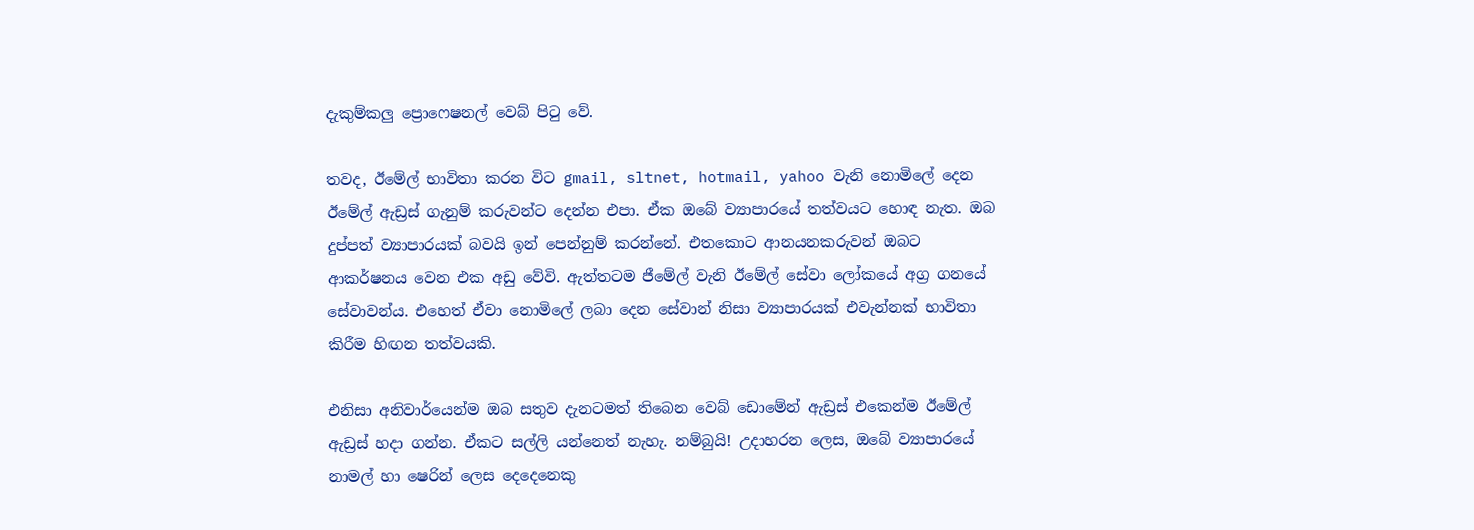දැකුම්කලු ප්‍රොෆෙෂනල් වෙබ් පිටු වේ.

තවද, ඊමේල් භාවිතා කරන විට gmail, sltnet, hotmail, yahoo වැනි නොමිලේ දෙන ඊමේල් ඇඩ්‍රස් ගැනුම් කරුවන්ට දෙන්න එපා. ඒක ඔබේ ව්‍යාපාරයේ තත්වයට හොඳ නැත. ඔබ දුප්පත් ව්‍යාපාරයක් බවයි ඉන් පෙන්නුම් කරන්නේ. එතකොට ආනයනකරුවන් ඔබට ආකර්ෂනය වෙන එක අඩු වේවි. ඇත්තටම ජීමේල් වැනි ඊමේල් සේවා ලෝකයේ අග්‍ර ගනයේ සේවාවන්ය. එහෙත් ඒවා නොමිලේ ලබා දෙන සේවාන් නිසා ව්‍යාපාරයක් එවැන්නක් භාවිතා කිරීම හිඟන තත්වයකි.

එනිසා අනිවාර්යෙන්ම ඔබ සතුව දැනටමත් තිබෙන වෙබ් ඩොමේන් ඇඩ්‍රස් එකෙන්ම ඊමේල් ඇඩ්‍රස් හදා ගන්න. ඒකට සල්ලි යන්නෙත් නැහැ. නම්බුයි! උදාහරන ලෙස, ඔබේ ව්‍යාපාරයේ නාමල් හා ෂෙරින් ලෙස දෙදෙනෙකු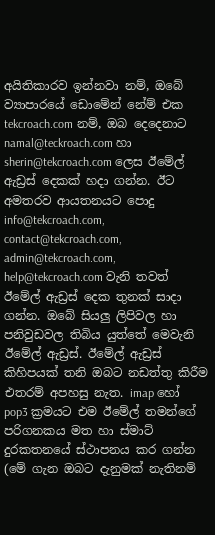අයිතිකාරව ඉන්නවා නම්, ඔබේ ව්‍යාපාරයේ ඩොමේන් නේම් එක tekcroach.com නම්, ඔබ දෙදෙනාට namal@teckroach.com හා sherin@tekcroach.com ලෙස ඊමේල් ඇඩ්‍රස් දෙකක් හදා ගන්න. ඊට අමතරව ආයතනයට පොදු info@tekcroach.com, contact@tekcroach.com, admin@tekcroach.com, help@tekcroach.com වැනි තවත් ඊමේල් ඇඩ්‍රස් දෙක තුනක් සාදා ගන්න. ඔබේ සියලු ලිපිවල හා පනිවුඩවල තිබිය යුත්තේ මෙවැනි ඊමේල් ඇඩ්‍රස්. ඊමේල් ඇඩ්‍රස් කිහිපයක් තනි ඔබට නඩත්තු කිරීම එතරම් අපහසු නැත. imap හෝ pop3 ක්‍රමයට එම ඊමේල් තමන්ගේ පරිගනකය මත හා ස්මාට් දුරකතනයේ ස්ථාපනය කර ගන්න (මේ ගැන ඔබට දැනුමක් නැතිනම්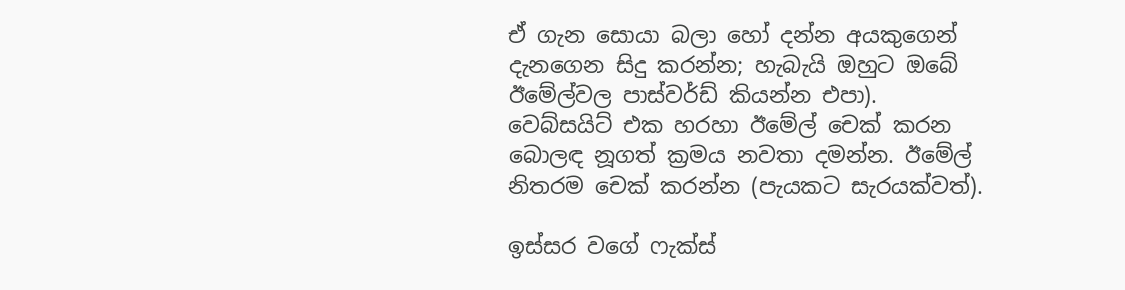ඒ ගැන සොයා බලා හෝ දන්න අයකුගෙන් දැනගෙන සිදු කරන්න; හැබැයි ඔහුට ඔබේ ඊමේල්වල පාස්වර්ඩ් කියන්න එපා). වෙබ්සයිට් එක හරහා ඊමේල් චෙක් කරන බොලඳ නූගත් ක්‍රමය නවතා දමන්න. ඊමේල් නිතරම චෙක් කරන්න (පැයකට සැරයක්වත්).

ඉස්සර වගේ ෆැක්ස්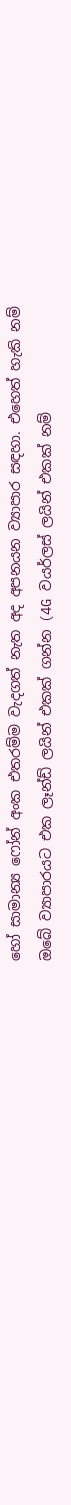හෝ සාමාන්‍ය ෆෝන් අංක එතරම්ම වැදගත් නැත අද අපනයන ව්‍යාපාර සඳහා. එහෙත් හැකි නම් ඔබේ ව්‍යාපාරයට එක ලෑන්ඩ් ලයින් එකක් ගන්න (4G වයර්ලස් ලයින් එකක් නම්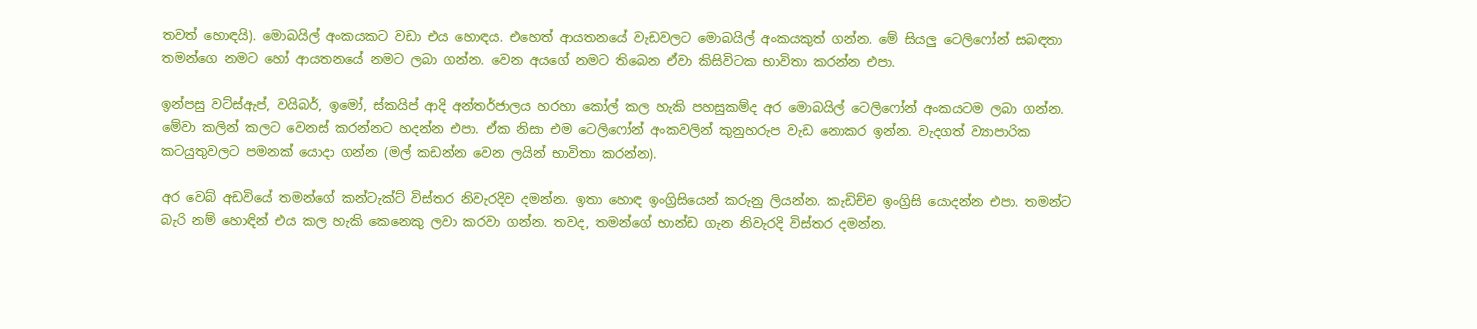තවත් හොඳයි). මොබයිල් අංකයකට වඩා එය හොඳය. එහෙත් ආයතනයේ වැඩවලට මොබයිල් අංකයකුත් ගන්න. මේ සියලු ටෙලිෆෝන් සබඳතා තමන්ගෙ නමට හෝ ආයතනයේ නමට ලබා ගන්න. වෙන අයගේ නමට තිබෙන ඒවා කිසිවිටක භාවිතා කරන්න එපා.

ඉන්පසු වට්ස්ඇප්, වයිබර්, ඉමෝ, ස්කයිප් ආදි අන්තර්ජාලය හරහා කෝල් කල හැකි පහසුකම්ද අර මොබයිල් ටෙලිෆෝන් අංකයටම ලබා ගන්න. මේවා කලින් කලට වෙනස් කරන්නට හදන්න එපා. ඒක නිසා එම ටෙලිෆෝන් අංකවලින් කුනුහරුප වැඩ නොකර ඉන්න. වැදගත් ව්‍යාපාරික කටයුතුවලට පමනක් යොදා ගන්න (මල් කඩන්න වෙන ලයින් භාවිතා කරන්න).

අර වෙබ් අඩවියේ තමන්ගේ කන්ටැක්ට් විස්තර නිවැරදිව දමන්න. ඉතා හොඳ ඉංග්‍රිසියෙන් කරුනු ලියන්න. කැඩිච්ච ඉංග්‍රිසි යොදන්න එපා. තමන්ට බැරි නම් හොඳින් එය කල හැකි කෙනෙකු ලවා කරවා ගන්න. තවද, තමන්ගේ භාන්ඩ ගැන නිවැරදි විස්තර දමන්න.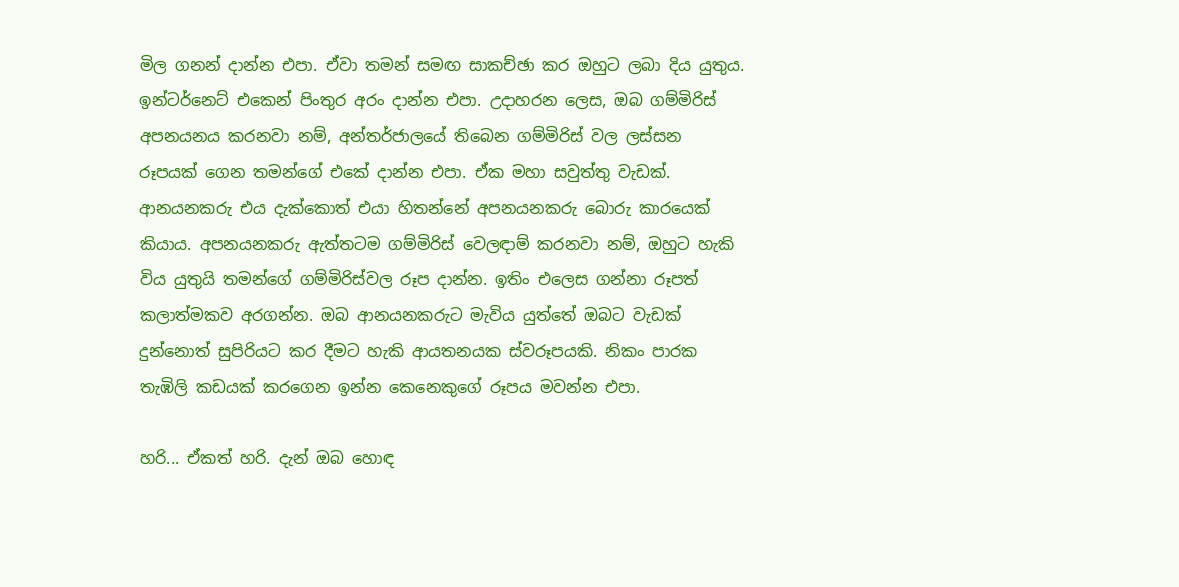මිල ගනන් දාන්න එපා. ඒවා තමන් සමඟ සාකච්ඡා කර ඔහුට ලබා දිය යුතුය. ඉන්ටර්නෙට් එකෙන් පිංතුර අරං දාන්න එපා. උදාහරන ලෙස, ඔබ ගම්මිරිස් අපනයනය කරනවා නම්, අන්තර්ජාලයේ තිබෙන ගම්මිරිස් වල ලස්සන රූපයක් ගෙන තමන්ගේ එකේ දාන්න එපා. ඒක මහා සවුත්තු වැඩක්. ආනයනකරු එය දැක්කොත් එයා හිතන්නේ අපනයනකරු බොරු කාරයෙක් කියාය. අපනයනකරු ඇත්තටම ගම්මිරිස් වෙලඳාම් කරනවා නම්, ඔහුට හැකි විය යුතුයි තමන්ගේ ගම්මිරිස්වල රූප දාන්න. ඉතිං එලෙස ගන්නා රූපත් කලාත්මකව අරගන්න. ඔබ ආනයනකරුට මැවිය යුත්තේ ඔබට වැඩක් දුන්නොත් සුපිරියට කර දීමට හැකි ආයතනයක ස්වරූපයකි. නිකං පාරක තැඹිලි කඩයක් කරගෙන ඉන්න කෙනෙකුගේ රූපය මවන්න එපා.

හරි... ඒකත් හරි. දැන් ඔබ හොඳ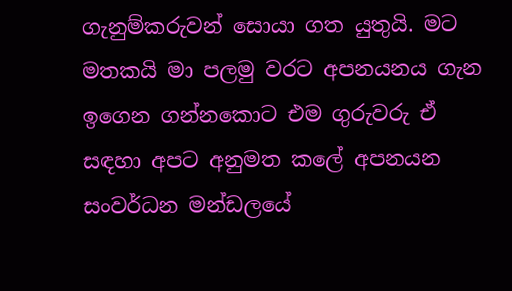ගැනුම්කරුවන් සොයා ගත යුතුයි. මට මතකයි මා පලමු වරට අපනයනය ගැන ඉගෙන ගන්නකොට එම ගුරුවරු ඒ සඳහා අපට අනුමත කලේ අපනයන සංවර්ධන මන්ඩලයේ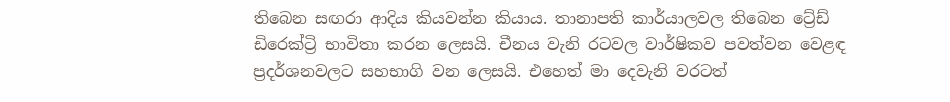තිබෙන සඟරා ආදිය කියවන්න කියාය. තානාපති කාර්යාලවල තිබෙන ට්‍රේඩ් ඩිරෙක්ට්‍රි භාවිතා කරන ලෙසයි. චීනය වැනි රටවල වාර්ෂිකව පවත්වන වෙළඳ ප්‍රදර්ශනවලට සහභාගි වන ලෙසයි. එහෙත් මා දෙවැනි වරටත්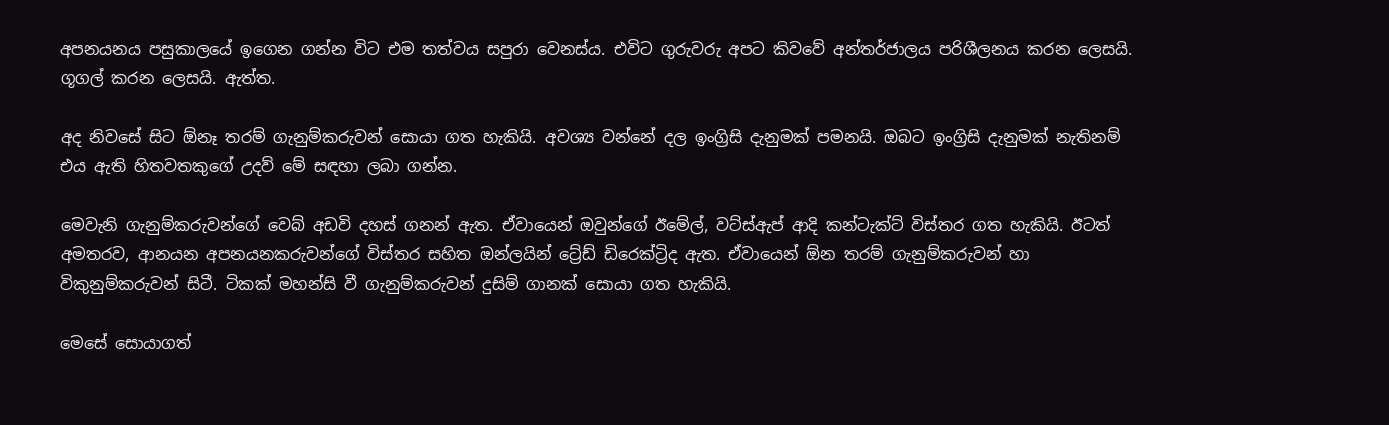අපනයනය පසුකාලයේ ඉගෙන ගන්න විට එම තත්වය සපුරා වෙනස්ය. එවිට ගුරුවරු අපට කිවවේ අන්තර්ජාලය පරිශීලනය කරන ලෙසයි. ගූගල් කරන ලෙසයි. ඇත්ත.

අද නිවසේ සිට ඕනෑ තරම් ගැනුම්කරුවන් සොයා ගත හැකියි. අවශ්‍ය වන්නේ දල ඉංග්‍රිසි දැනුමක් පමනයි. ඔබට ඉංග්‍රිසි දැනුමක් නැතිනම් එය ඇති හිතවතකුගේ උදව් මේ සඳහා ලබා ගන්න.

මෙවැනි ගැනුම්කරුවන්ගේ වෙබ් අඩවි දහස් ගනන් ඇත. ඒවායෙන් ඔවුන්ගේ ඊමේල්, වට්ස්ඇප් ආදි කන්ටැක්ට් විස්තර ගත හැකියි. ඊටත් අමතරව, ආනයන අපනයනකරුවන්ගේ විස්තර සහිත ඔන්ලයින් ට්‍රේඩ් ඩිරෙක්ට්‍රිද ඇත. ඒවායෙන් ඕන තරම් ගැනුම්කරුවන් හා විකුනුම්කරුවන් සිටී. ටිකක් මහන්සි වී ගැනුම්කරුවන් දුසිම් ගානක් සොයා ගත හැකියි.

මෙසේ සොයාගත්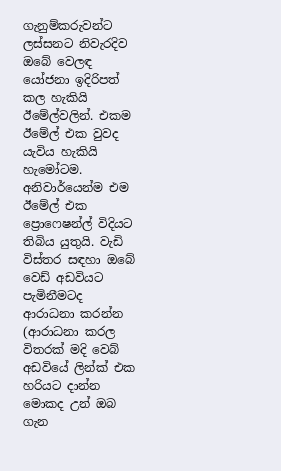ගැනුම්කරුවන්ට ලස්සනට නිවැරදිව ඔබේ වෙලඳ යෝජනා ඉදිරිපත් කල හැකියි ඊමේල්වලින්. එකම ඊමේල් එක වුවද යැවිය හැකියි හැමෝටම. අනිවාර්යෙන්ම එම ඊමේල් එක ප්‍රොෆෙෂන්ල් විදියට තිබිය යුතුයි. වැඩි විස්තර සඳහා ඔබේ වෙඩ් අඩවියට පැමිනීමටද ආරාධනා කරන්න (ආරාධනා කරල විතරක් මදි වෙබ් අඩවියේ ලින්ක් එක හරියට දාන්න මොකද උන් ඔබ ගැන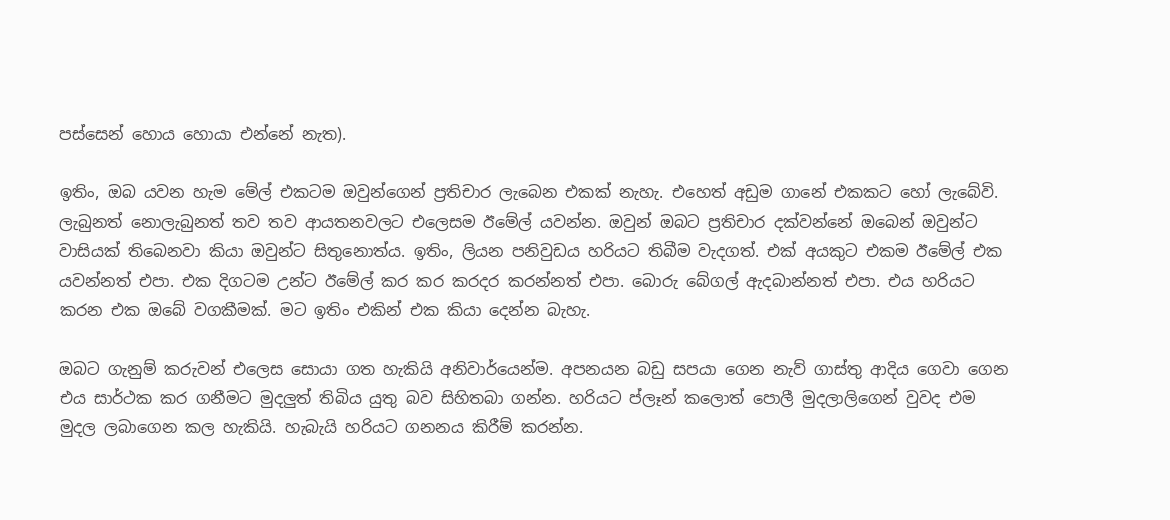පස්සෙන් හොය හොයා එන්නේ නැත).

ඉතිං, ඔබ යවන හැම මේල් එකටම ඔවුන්ගෙන් ප්‍රතිචාර ලැබෙන එකක් නැහැ. එහෙත් අඩුම ගානේ එකකට හෝ ලැබේවි. ලැබුනත් නොලැබුනත් තව තව ආයතනවලට එලෙසම ඊමේල් යවන්න. ඔවුන් ඔබට ප්‍රතිචාර දක්වන්නේ ඔබෙන් ඔවුන්ට වාසියක් තිබෙනවා කියා ඔවුන්ට සිතුනොත්ය. ඉතිං, ලියන පනිවුඩය හරියට තිබීම වැදගත්. එක් අයකුට එකම ඊමේල් එක යවන්නත් එපා. එක දිගටම උන්ට ඊමේල් කර කර කරදර කරන්නත් එපා. බොරු බේගල් ඇදබාන්නත් එපා. එය හරියට කරන එක ඔබේ වගකීමක්. මට ඉතිං එකින් එක කියා දෙන්න බැහැ.

ඔබට ගැනුම් කරුවන් එලෙස සොයා ගත හැකියි අනිවාර්යෙන්ම. අපනයන බඩු සපයා ගෙන නැව් ගාස්තු ආදිය ගෙවා ගෙන එය සාර්ථක කර ගනීමට මුදලුත් තිබිය යුතු බව සිහිතබා ගන්න. හරියට ප්ලෑන් කලොත් පොලී මුදලාලිගෙන් වුවද එම මුදල ලබාගෙන කල හැකියි. හැබැයි හරියට ගනනය කිරීම් කරන්න.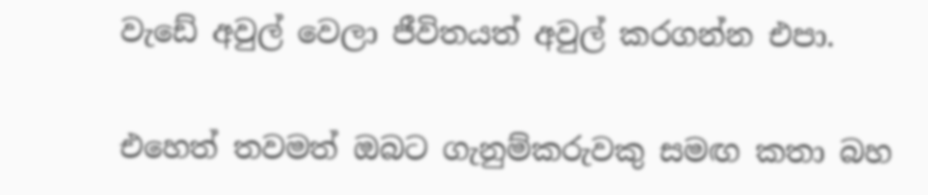වැඩේ අවුල් වෙලා ජීවිතයත් අවුල් කරගන්න එපා.

එහෙත් තවමත් ඔබට ගැනුම්කරුවකු සමඟ කතා බහ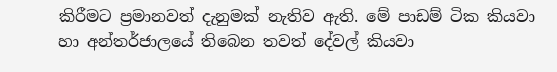කිරීමට ප්‍රමානවත් දැනුමක් නැතිව ඇති. මේ පාඩම් ටික කියවා හා අන්තර්ජාලයේ තිබෙන තවත් දේවල් කියවා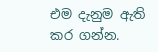එම දැනුම ඇති කර ගන්න.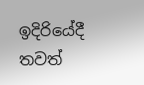ඉදිරියේදී තවත්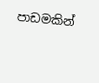පාඩමකින්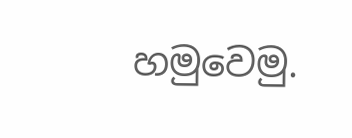හමුවෙමු.